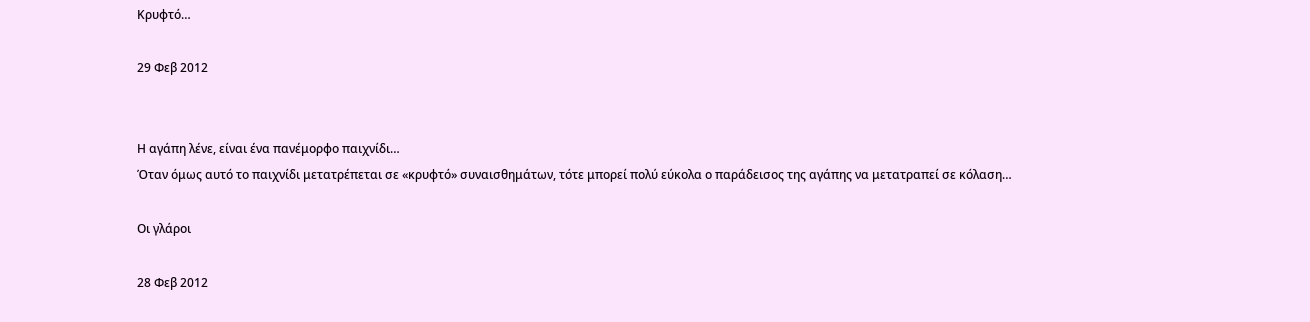Κρυφτό…

29 Φεβ 2012


Η αγάπη λένε, είναι ένα πανέμορφο παιχνίδι…
Όταν όμως αυτό το παιχνίδι μετατρέπεται σε «κρυφτό» συναισθημάτων, τότε μπορεί πολύ εύκολα ο παράδεισος της αγάπης να μετατραπεί σε κόλαση…

Οι γλάροι

28 Φεβ 2012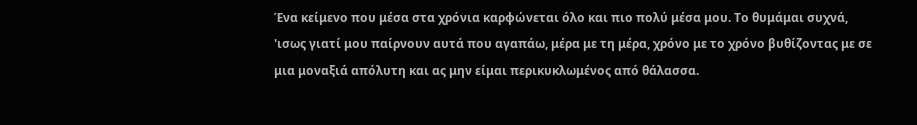Ένα κείμενο που μέσα στα χρόνια καρφώνεται όλο και πιο πολύ μέσα μου. Το θυμάμαι συχνά, 'ισως γιατί μου παίρνουν αυτά που αγαπάω, μέρα με τη μέρα, χρόνο με το χρόνο βυθίζοντας με σε μια μοναξιά απόλυτη και ας μην είμαι περικυκλωμένος από θάλασσα.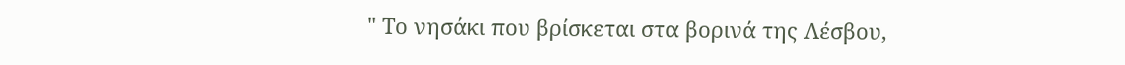" Το νησάκι που βρίσκεται στα βορινά της Λέσβου,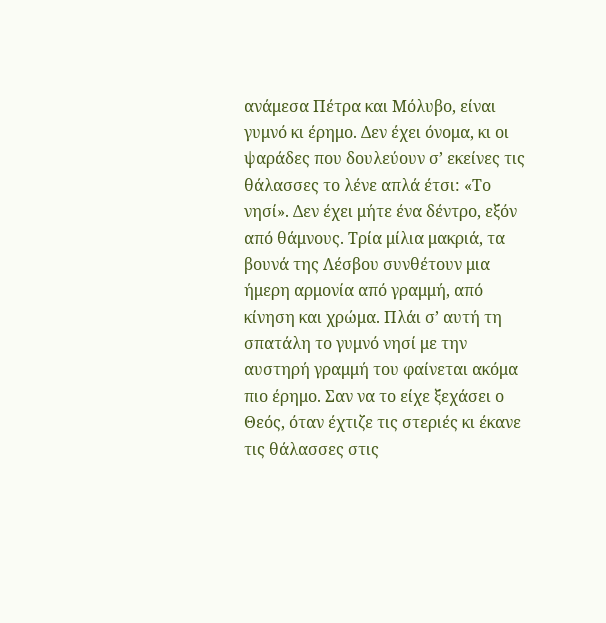ανάμεσα Πέτρα και Μόλυβο, είναι γυμνό κι έρημο. Δεν έχει όνομα, κι οι ψαράδες που δουλεύουν σ’ εκείνες τις θάλασσες το λένε απλά έτσι: «Το νησί». Δεν έχει μήτε ένα δέντρο, εξόν από θάμνους. Τρία μίλια μακριά, τα βουνά της Λέσβου συνθέτουν μια ήμερη αρμονία από γραμμή, από κίνηση και χρώμα. Πλάι σ’ αυτή τη σπατάλη το γυμνό νησί με την αυστηρή γραμμή του φαίνεται ακόμα πιο έρημο. Σαν να το είχε ξεχάσει ο Θεός, όταν έχτιζε τις στεριές κι έκανε τις θάλασσες στις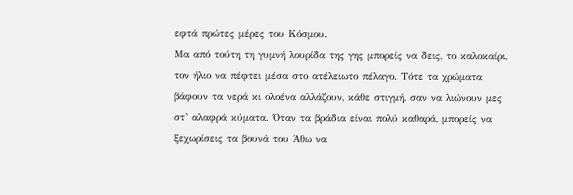εφτά πρώτες μέρες του Κόσμου.
Μα από τούτη τη γυμνή λουρίδα της γης μπορείς να δεις, το καλοκαίρι, τον ήλιο να πέφτει μέσα στο ατέλειωτο πέλαγο. Τότε τα χρώματα βάφουν τα νερά κι ολοένα αλλάζουν, κάθε στιγμή, σαν να λιώνουν μες στ’ αλαφρά κύματα. Όταν τα βράδια είναι πολύ καθαρά, μπορείς να ξεχωρίσεις τα βουνά του Άθω να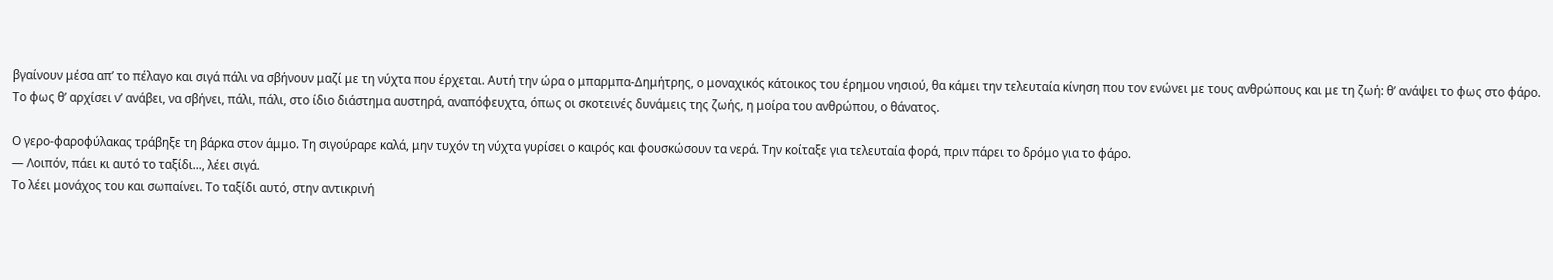βγαίνουν μέσα απ’ το πέλαγο και σιγά πάλι να σβήνουν μαζί με τη νύχτα που έρχεται. Αυτή την ώρα ο μπαρμπα-Δημήτρης, ο μοναχικός κάτοικος του έρημου νησιού, θα κάμει την τελευταία κίνηση που τον ενώνει με τους ανθρώπους και με τη ζωή: θ’ ανάψει το φως στο φάρο. Το φως θ’ αρχίσει ν’ ανάβει, να σβήνει, πάλι, πάλι, στο ίδιο διάστημα αυστηρά, αναπόφευχτα, όπως οι σκοτεινές δυνάμεις της ζωής, η μοίρα του ανθρώπου, ο θάνατος.

Ο γερο-φαροφύλακας τράβηξε τη βάρκα στον άμμο. Τη σιγούραρε καλά, μην τυχόν τη νύχτα γυρίσει ο καιρός και φουσκώσουν τα νερά. Την κοίταξε για τελευταία φορά, πριν πάρει το δρόμο για το φάρο.
— Λοιπόν, πάει κι αυτό το ταξίδι..., λέει σιγά.
Το λέει μονάχος του και σωπαίνει. Το ταξίδι αυτό, στην αντικρινή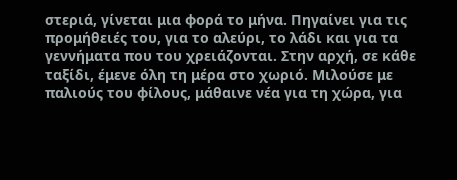στεριά, γίνεται μια φορά το μήνα. Πηγαίνει για τις προμήθειές του, για το αλεύρι, το λάδι και για τα γεννήματα που του χρειάζονται. Στην αρχή, σε κάθε ταξίδι, έμενε όλη τη μέρα στο χωριό. Μιλούσε με παλιούς του φίλους, μάθαινε νέα για τη χώρα, για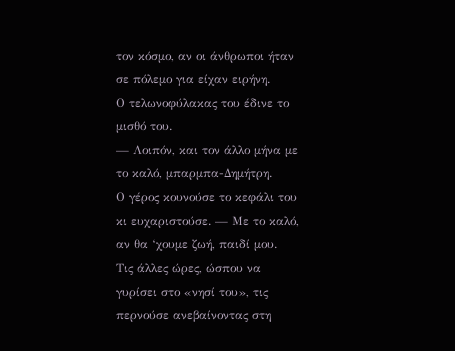τον κόσμο, αν οι άνθρωποι ήταν σε πόλεμο για είχαν ειρήνη.
Ο τελωνοφύλακας του έδινε το μισθό του.
— Λοιπόν, και τον άλλο μήνα με το καλό, μπαρμπα-Δημήτρη.
Ο γέρος κουνούσε το κεφάλι του κι ευχαριστούσε. — Με το καλό, αν θα ‘χουμε ζωή, παιδί μου.
Τις άλλες ώρες, ώσπου να γυρίσει στο «νησί του», τις περνούσε ανεβαίνοντας στη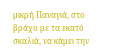μικρή Παναγιά, στο βράχο με τα εκατό σκαλιά, να κάμει την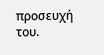προσευχή του.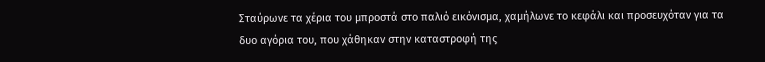Σταύρωνε τα χέρια του μπροστά στο παλιό εικόνισμα, χαμήλωνε το κεφάλι και προσευχόταν για τα δυο αγόρια του, που χάθηκαν στην καταστροφή της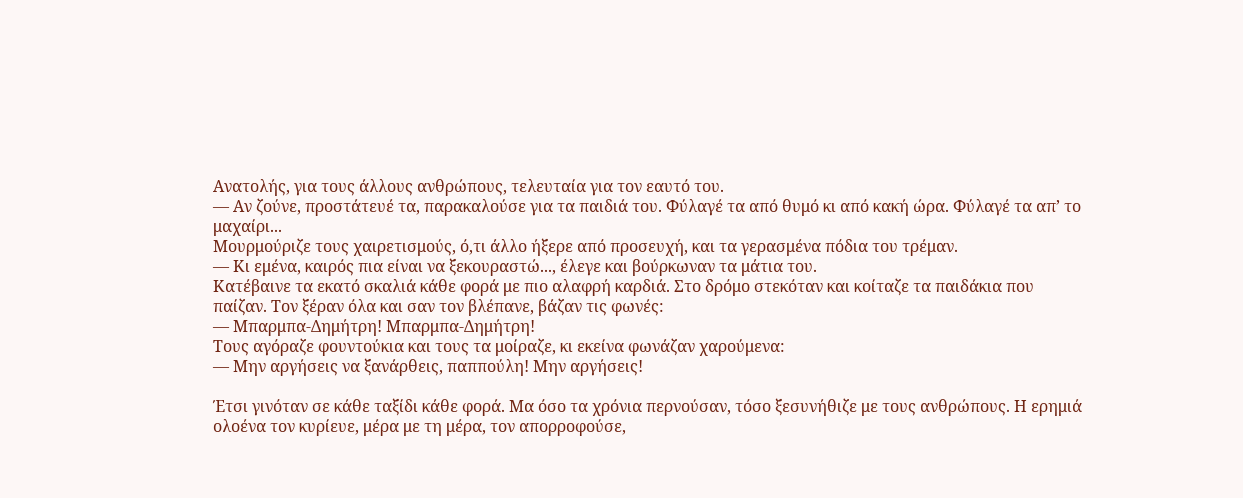Ανατολής, για τους άλλους ανθρώπους, τελευταία για τον εαυτό του.
— Αν ζούνε, προστάτευέ τα, παρακαλούσε για τα παιδιά του. Φύλαγέ τα από θυμό κι από κακή ώρα. Φύλαγέ τα απ’ το μαχαίρι...
Μουρμούριζε τους χαιρετισμούς, ό,τι άλλο ήξερε από προσευχή, και τα γερασμένα πόδια του τρέμαν.
— Κι εμένα, καιρός πια είναι να ξεκουραστώ..., έλεγε και βούρκωναν τα μάτια του.
Κατέβαινε τα εκατό σκαλιά κάθε φορά με πιο αλαφρή καρδιά. Στο δρόμο στεκόταν και κοίταζε τα παιδάκια που παίζαν. Τον ξέραν όλα και σαν τον βλέπανε, βάζαν τις φωνές:
— Μπαρμπα-Δημήτρη! Μπαρμπα-Δημήτρη!
Τους αγόραζε φουντούκια και τους τα μοίραζε, κι εκείνα φωνάζαν χαρούμενα:
— Μην αργήσεις να ξανάρθεις, παππούλη! Μην αργήσεις!

Έτσι γινόταν σε κάθε ταξίδι κάθε φορά. Μα όσο τα χρόνια περνούσαν, τόσο ξεσυνήθιζε με τους ανθρώπους. Η ερημιά ολοένα τον κυρίευε, μέρα με τη μέρα, τον απορροφούσε,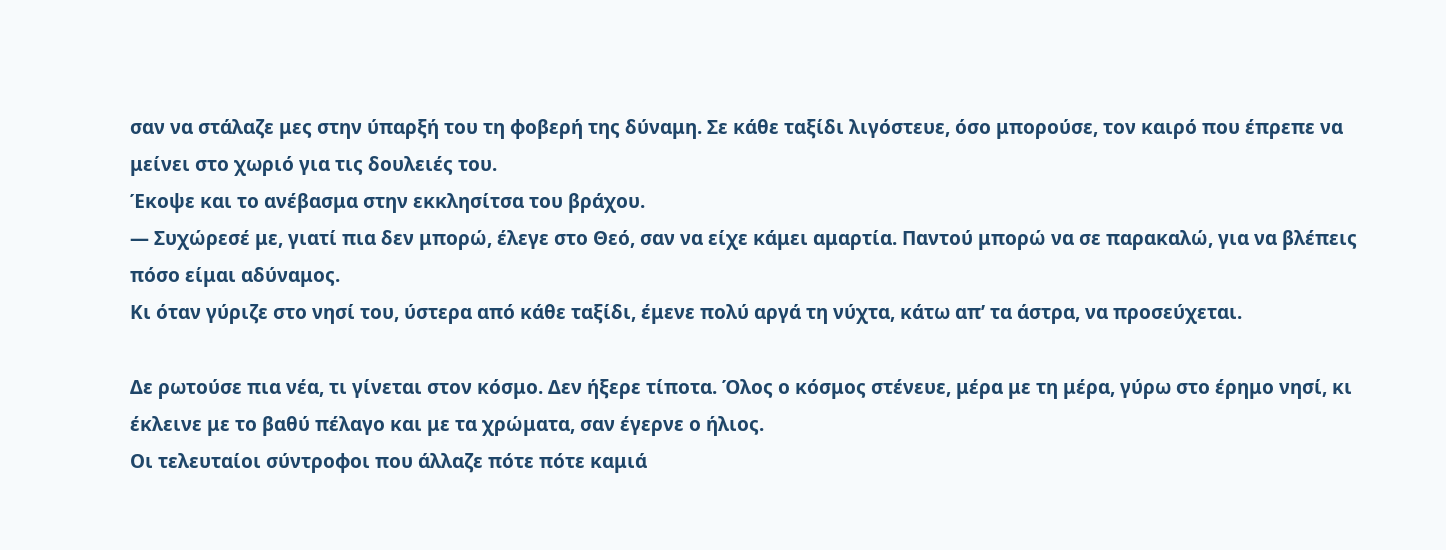σαν να στάλαζε μες στην ύπαρξή του τη φοβερή της δύναμη. Σε κάθε ταξίδι λιγόστευε, όσο μπορούσε, τον καιρό που έπρεπε να μείνει στο χωριό για τις δουλειές του.
Έκοψε και το ανέβασμα στην εκκλησίτσα του βράχου.
— Συχώρεσέ με, γιατί πια δεν μπορώ, έλεγε στο Θεό, σαν να είχε κάμει αμαρτία. Παντού μπορώ να σε παρακαλώ, για να βλέπεις πόσο είμαι αδύναμος.
Κι όταν γύριζε στο νησί του, ύστερα από κάθε ταξίδι, έμενε πολύ αργά τη νύχτα, κάτω απ’ τα άστρα, να προσεύχεται.

Δε ρωτούσε πια νέα, τι γίνεται στον κόσμο. Δεν ήξερε τίποτα. Όλος ο κόσμος στένευε, μέρα με τη μέρα, γύρω στο έρημο νησί, κι έκλεινε με το βαθύ πέλαγο και με τα χρώματα, σαν έγερνε ο ήλιος.
Οι τελευταίοι σύντροφοι που άλλαζε πότε πότε καμιά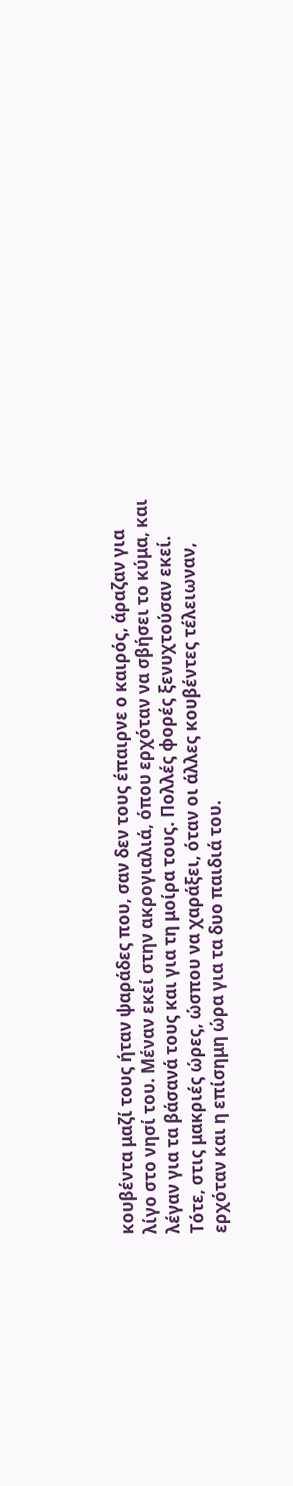κουβέντα μαζί τους ήταν ψαράδες που, σαν δεν τους έπαιρνε ο καιρός, άραζαν για λίγο στο νησί του. Μέναν εκεί στην ακρογιαλιά, όπου ερχόταν να σβήσει το κύμα, και λέγαν για τα βάσανά τους και για τη μοίρα τους. Πολλές φορές ξενυχτούσαν εκεί. Τότε, στις μακριές ώρες, ώσπου να χαράξει, όταν οι άλλες κουβέντες τέλειωναν, ερχόταν και η επίσημη ώρα για τα δυο παιδιά του.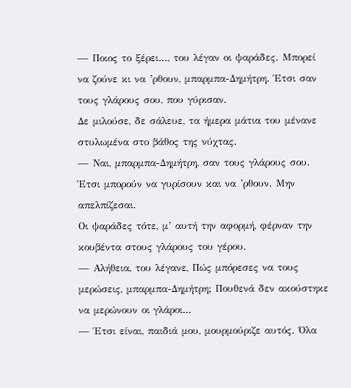— Ποιος το ξέρει..., του λέγαν οι ψαράδες. Μπορεί να ζούνε κι να ’ρθουν, μπαρμπα-Δημήτρη. Έτσι σαν τους γλάρους σου, που γύρισαν.
Δε μιλούσε, δε σάλευε, τα ήμερα μάτια του μένανε στυλωμένα στο βάθος της νύχτας.
— Ναι, μπαρμπα-Δημήτρη, σαν τους γλάρους σου. Έτσι μπορούν να γυρίσουν και να ’ρθουν. Μην απελπίζεσαι.
Οι ψαράδες τότε, μ’ αυτή την αφορμή, φέρναν την κουβέντα στους γλάρους του γέρου.
— Αλήθεια, του λέγανε, Πώς μπόρεσες να τους μερώσεις, μπαρμπα-Δημήτρη; Πουθενά δεν ακούστηκε να μερώνουν οι γλάροι...
— Έτσι είναι, παιδιά μου, μουρμούριζε αυτός. Όλα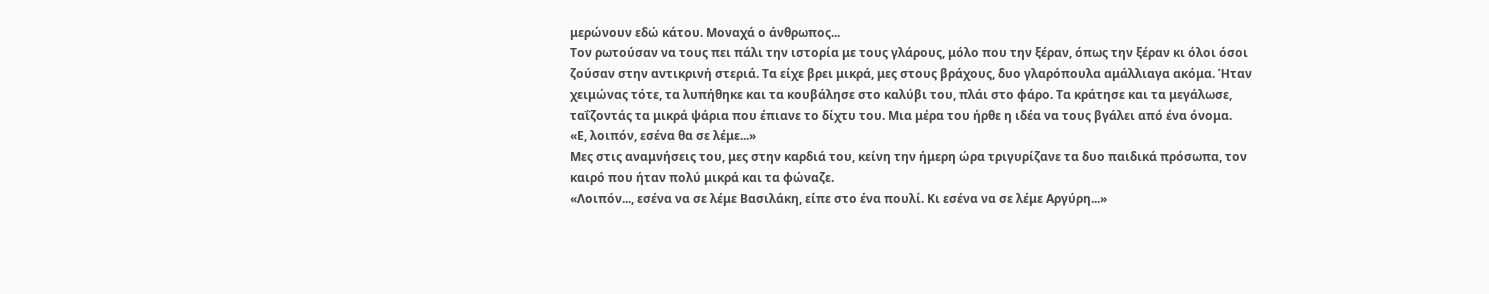μερώνουν εδώ κάτου. Μοναχά ο άνθρωπος...
Τον ρωτούσαν να τους πει πάλι την ιστορία με τους γλάρους, μόλο που την ξέραν, όπως την ξέραν κι όλοι όσοι ζούσαν στην αντικρινή στεριά. Τα είχε βρει μικρά, μες στους βράχους, δυο γλαρόπουλα αμάλλιαγα ακόμα. Ήταν χειμώνας τότε, τα λυπήθηκε και τα κουβάλησε στο καλύβι του, πλάι στο φάρο. Τα κράτησε και τα μεγάλωσε, ταΐζοντάς τα μικρά ψάρια που έπιανε το δίχτυ του. Μια μέρα του ήρθε η ιδέα να τους βγάλει από ένα όνομα.
«Ε, λοιπόν, εσένα θα σε λέμε...»
Μες στις αναμνήσεις του, μες στην καρδιά του, κείνη την ήμερη ώρα τριγυρίζανε τα δυο παιδικά πρόσωπα, τον καιρό που ήταν πολύ μικρά και τα φώναζε.
«Λοιπόν..., εσένα να σε λέμε Βασιλάκη, είπε στο ένα πουλί. Κι εσένα να σε λέμε Αργύρη...»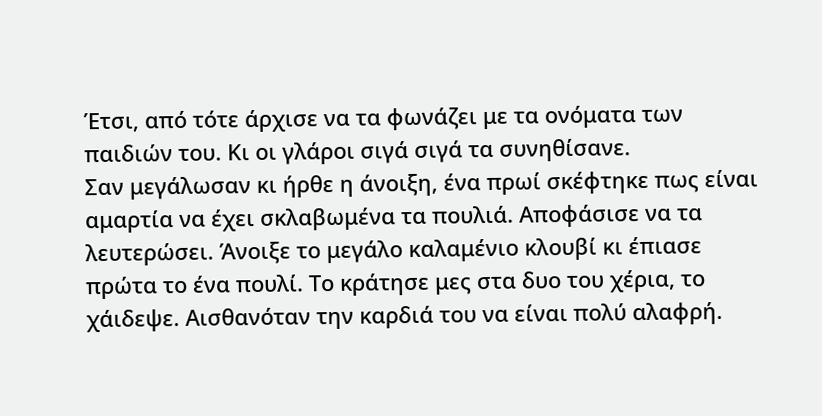Έτσι, από τότε άρχισε να τα φωνάζει με τα ονόματα των παιδιών του. Κι οι γλάροι σιγά σιγά τα συνηθίσανε.
Σαν μεγάλωσαν κι ήρθε η άνοιξη, ένα πρωί σκέφτηκε πως είναι αμαρτία να έχει σκλαβωμένα τα πουλιά. Αποφάσισε να τα λευτερώσει. Άνοιξε το μεγάλο καλαμένιο κλουβί κι έπιασε πρώτα το ένα πουλί. Το κράτησε μες στα δυο του χέρια, το χάιδεψε. Αισθανόταν την καρδιά του να είναι πολύ αλαφρή.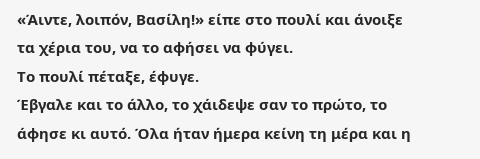«Άιντε, λοιπόν, Βασίλη!» είπε στο πουλί και άνοιξε τα χέρια του, να το αφήσει να φύγει.
Το πουλί πέταξε, έφυγε.
Έβγαλε και το άλλο, το χάιδεψε σαν το πρώτο, το άφησε κι αυτό. Όλα ήταν ήμερα κείνη τη μέρα και η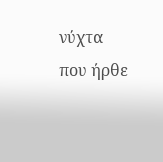νύχτα που ήρθε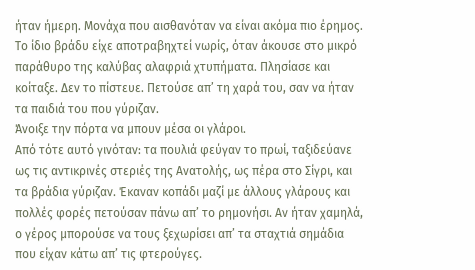ήταν ήμερη. Μονάχα που αισθανόταν να είναι ακόμα πιο έρημος.
Το ίδιο βράδυ είχε αποτραβηχτεί νωρίς, όταν άκουσε στο μικρό παράθυρο της καλύβας αλαφριά χτυπήματα. Πλησίασε και κοίταξε. Δεν το πίστευε. Πετούσε απ’ τη χαρά του, σαν να ήταν τα παιδιά του που γύριζαν.
Άνοιξε την πόρτα να μπουν μέσα οι γλάροι.
Από τότε αυτό γινόταν: τα πουλιά φεύγαν το πρωί, ταξιδεύανε ως τις αντικρινές στεριές της Ανατολής, ως πέρα στο Σίγρι, και τα βράδια γύριζαν. Έκαναν κοπάδι μαζί με άλλους γλάρους και πολλές φορές πετούσαν πάνω απ’ το ρημονήσι. Αν ήταν χαμηλά, ο γέρος μπορούσε να τους ξεχωρίσει απ’ τα σταχτιά σημάδια που είχαν κάτω απ’ τις φτερούγες.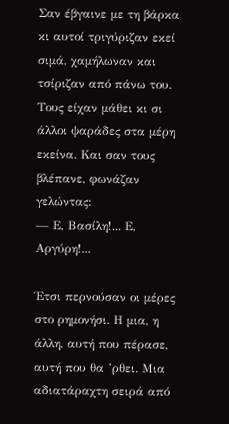Σαν έβγαινε με τη βάρκα κι αυτοί τριγύριζαν εκεί σιμά, χαμήλωναν και τσίριζαν από πάνω του. Τους είχαν μάθει κι σι άλλοι ψαράδες στα μέρη εκείνα. Και σαν τους βλέπανε, φωνάζαν γελώντας:
— Ε, Βασίλη!... Ε, Αργύρη!...

Έτσι περνούσαν οι μέρες στο ρημονήσι. Η μια, η άλλη, αυτή που πέρασε, αυτή που θα ’ρθει. Μια αδιατάραχτη σειρά από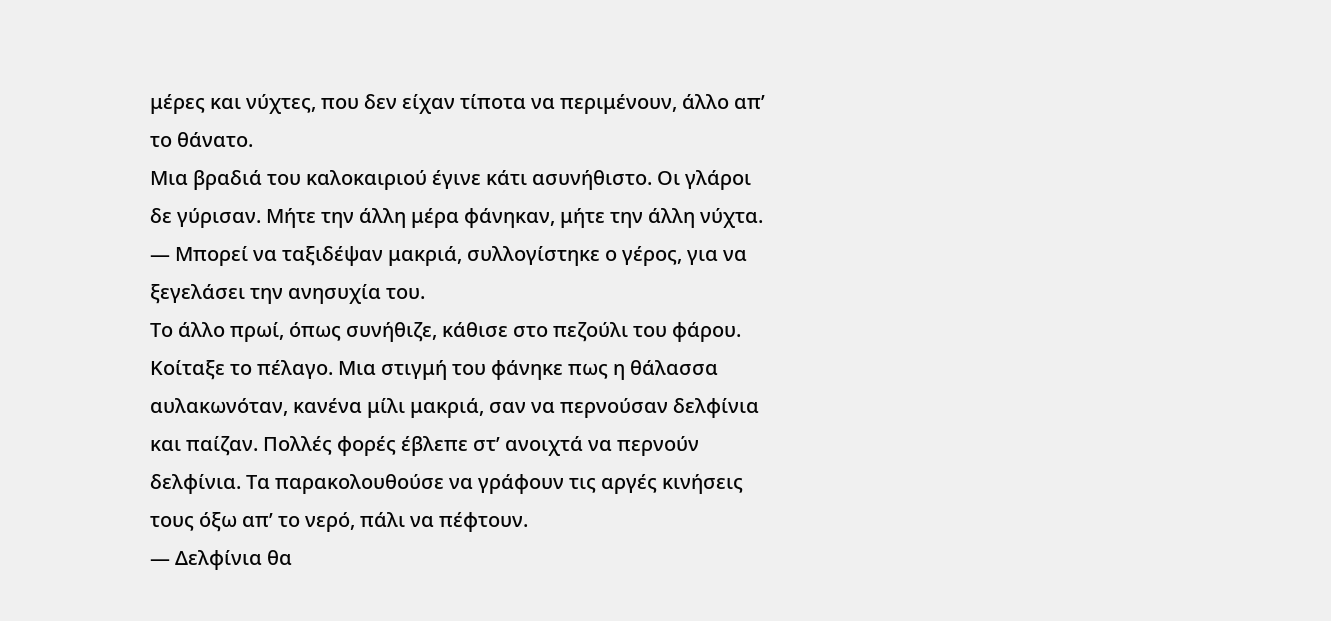μέρες και νύχτες, που δεν είχαν τίποτα να περιμένουν, άλλο απ’ το θάνατο.
Μια βραδιά του καλοκαιριού έγινε κάτι ασυνήθιστο. Οι γλάροι δε γύρισαν. Μήτε την άλλη μέρα φάνηκαν, μήτε την άλλη νύχτα.
— Μπορεί να ταξιδέψαν μακριά, συλλογίστηκε ο γέρος, για να ξεγελάσει την ανησυχία του.
Το άλλο πρωί, όπως συνήθιζε, κάθισε στο πεζούλι του φάρου. Κοίταξε το πέλαγο. Μια στιγμή του φάνηκε πως η θάλασσα αυλακωνόταν, κανένα μίλι μακριά, σαν να περνούσαν δελφίνια και παίζαν. Πολλές φορές έβλεπε στ’ ανοιχτά να περνούν δελφίνια. Τα παρακολουθούσε να γράφουν τις αργές κινήσεις τους όξω απ’ το νερό, πάλι να πέφτουν.
— Δελφίνια θα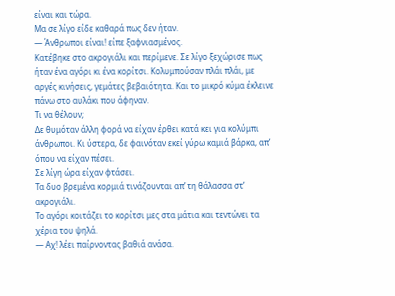είναι και τώρα.
Μα σε λίγο είδε καθαρά πως δεν ήταν.
— Άνθρωποι είναι! είπε ξαφνιασμένος.
Κατέβηκε στο ακρογιάλι και περίμενε. Σε λίγο ξεχώρισε πως ήταν ένα αγόρι κι ένα κορίτσι. Κολυμπούσαν πλάι πλάι, με αργές κινήσεις, γεμάτες βεβαιότητα. Και το μικρό κύμα έκλεινε πάνω στο αυλάκι που άφηναν.
Τι να θέλουν;
Δε θυμόταν άλλη φορά να είχαν έρθει κατά κει για κολύμπι άνθρωποι. Κι ύστερα, δε φαινόταν εκεί γύρω καμιά βάρκα, απ’ όπου να είχαν πέσει.
Σε λίγη ώρα είχαν φτάσει.
Τα δυο βρεμένα κορμιά τινάζουνται απ’ τη θάλασσα στ’ ακρογιάλι.
Το αγόρι κοιτάζει το κορίτσι μες στα μάτια και τεντώνει τα χέρια του ψηλά.
— Αχ! λέει παίρνοντας βαθιά ανάσα.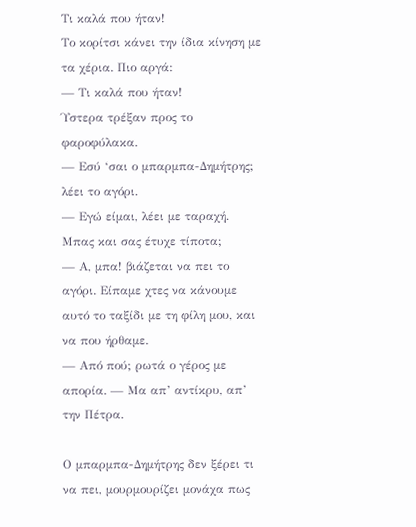Τι καλά που ήταν!
Το κορίτσι κάνει την ίδια κίνηση με τα χέρια. Πιο αργά:
— Τι καλά που ήταν!
Ύστερα τρέξαν προς το φαροφύλακα.
— Εσύ ‘σαι ο μπαρμπα-Δημήτρης; λέει το αγόρι.
— Εγώ είμαι, λέει με ταραχή. Μπας και σας έτυχε τίποτα;
— Α, μπα! βιάζεται να πει το αγόρι. Είπαμε χτες να κάνουμε αυτό το ταξίδι με τη φίλη μου, και να που ήρθαμε.
— Από πού; ρωτά ο γέρος με απορία. — Μα απ’ αντίκρυ, απ’ την Πέτρα.

Ο μπαρμπα-Δημήτρης δεν ξέρει τι να πει, μουρμουρίζει μονάχα πως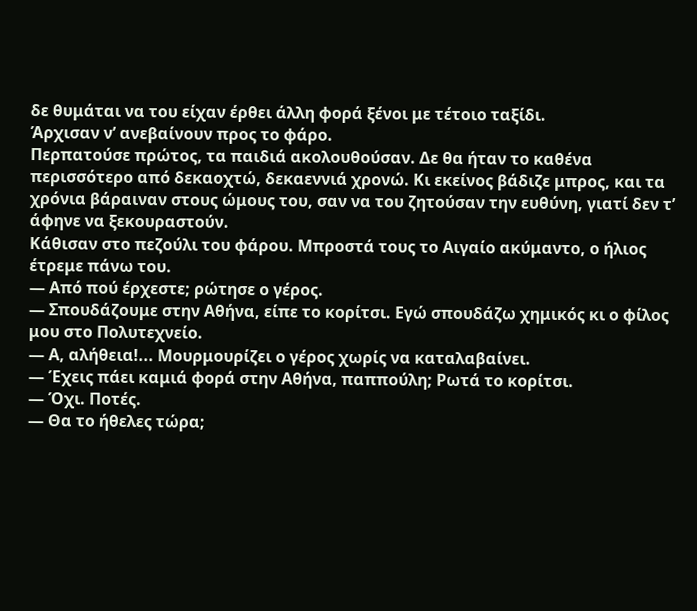δε θυμάται να του είχαν έρθει άλλη φορά ξένοι με τέτοιο ταξίδι.
Άρχισαν ν’ ανεβαίνουν προς το φάρο.
Περπατούσε πρώτος, τα παιδιά ακολουθούσαν. Δε θα ήταν το καθένα περισσότερο από δεκαοχτώ, δεκαεννιά χρονώ. Κι εκείνος βάδιζε μπρος, και τα χρόνια βάραιναν στους ώμους του, σαν να του ζητούσαν την ευθύνη, γιατί δεν τ’ άφηνε να ξεκουραστούν.
Κάθισαν στο πεζούλι του φάρου. Μπροστά τους το Αιγαίο ακύμαντο, ο ήλιος έτρεμε πάνω του.
— Από πού έρχεστε; ρώτησε ο γέρος.
— Σπουδάζουμε στην Αθήνα, είπε το κορίτσι. Εγώ σπουδάζω χημικός κι ο φίλος μου στο Πολυτεχνείο.
— Α, αλήθεια!... Μουρμουρίζει ο γέρος χωρίς να καταλαβαίνει.
— Έχεις πάει καμιά φορά στην Αθήνα, παππούλη; Ρωτά το κορίτσι.
— Όχι. Ποτές.
— Θα το ήθελες τώρα;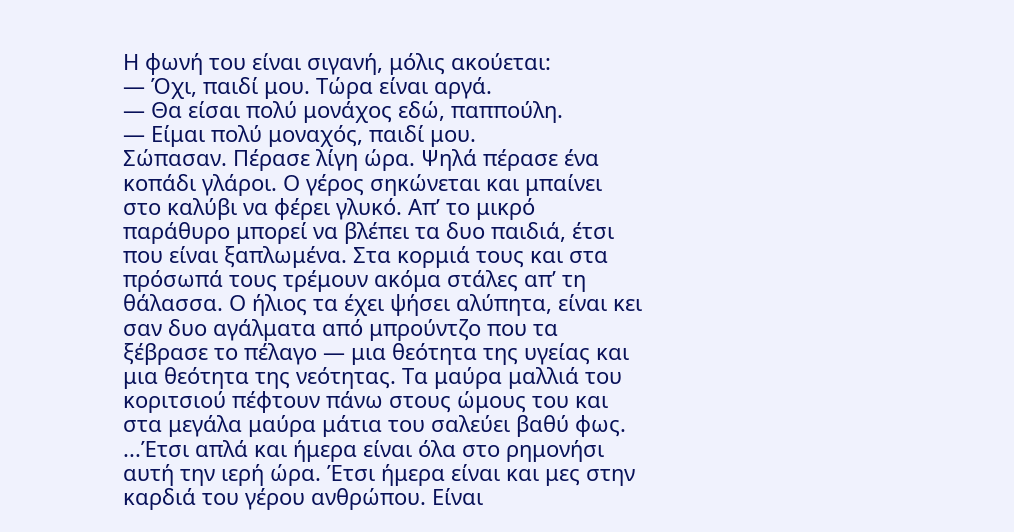Η φωνή του είναι σιγανή, μόλις ακούεται:
— Όχι, παιδί μου. Τώρα είναι αργά.
— Θα είσαι πολύ μονάχος εδώ, παππούλη.
— Είμαι πολύ μοναχός, παιδί μου.
Σώπασαν. Πέρασε λίγη ώρα. Ψηλά πέρασε ένα κοπάδι γλάροι. Ο γέρος σηκώνεται και μπαίνει στο καλύβι να φέρει γλυκό. Απ’ το μικρό παράθυρο μπορεί να βλέπει τα δυο παιδιά, έτσι που είναι ξαπλωμένα. Στα κορμιά τους και στα πρόσωπά τους τρέμουν ακόμα στάλες απ’ τη θάλασσα. Ο ήλιος τα έχει ψήσει αλύπητα, είναι κει σαν δυο αγάλματα από μπρούντζο που τα ξέβρασε το πέλαγο — μια θεότητα της υγείας και μια θεότητα της νεότητας. Τα μαύρα μαλλιά του κοριτσιού πέφτουν πάνω στους ώμους του και στα μεγάλα μαύρα μάτια του σαλεύει βαθύ φως.
...Έτσι απλά και ήμερα είναι όλα στο ρημονήσι αυτή την ιερή ώρα. Έτσι ήμερα είναι και μες στην καρδιά του γέρου ανθρώπου. Είναι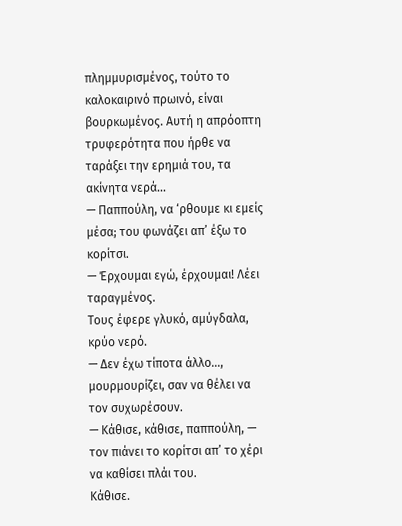πλημμυρισμένος, τούτο το καλοκαιρινό πρωινό, είναι βουρκωμένος. Αυτή η απρόοπτη τρυφερότητα που ήρθε να ταράξει την ερημιά του, τα ακίνητα νερά...
— Παππούλη, να ‘ρθουμε κι εμείς μέσα; του φωνάζει απ’ έξω το κορίτσι.
— Έρχουμαι εγώ, έρχουμαι! Λέει ταραγμένος.
Τους έφερε γλυκό, αμύγδαλα, κρύο νερό.
— Δεν έχω τίποτα άλλο..., μουρμουρίζει, σαν να θέλει να τον συχωρέσουν.
— Κάθισε, κάθισε, παππούλη, — τον πιάνει το κορίτσι απ’ το χέρι να καθίσει πλάι του.
Κάθισε.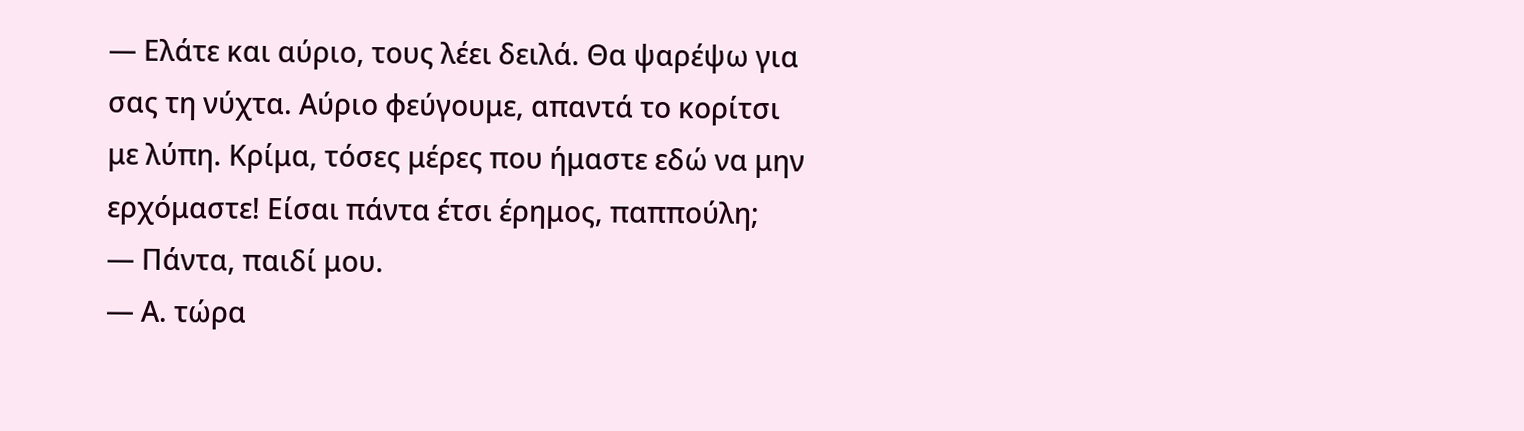— Ελάτε και αύριο, τους λέει δειλά. Θα ψαρέψω για σας τη νύχτα. Αύριο φεύγουμε, απαντά το κορίτσι με λύπη. Κρίμα, τόσες μέρες που ήμαστε εδώ να μην ερχόμαστε! Είσαι πάντα έτσι έρημος, παππούλη;
— Πάντα, παιδί μου.
— Α. τώρα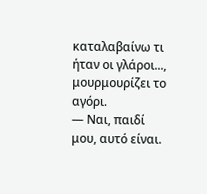καταλαβαίνω τι ήταν οι γλάροι..., μουρμουρίζει το αγόρι.
— Ναι, παιδί μου, αυτό είναι.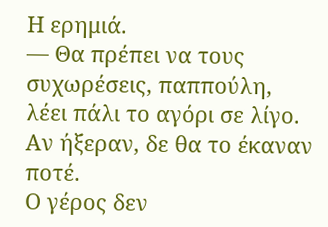Η ερημιά.
— Θα πρέπει να τους συχωρέσεις, παππούλη, λέει πάλι το αγόρι σε λίγο. Αν ήξεραν, δε θα το έκαναν ποτέ.
Ο γέρος δεν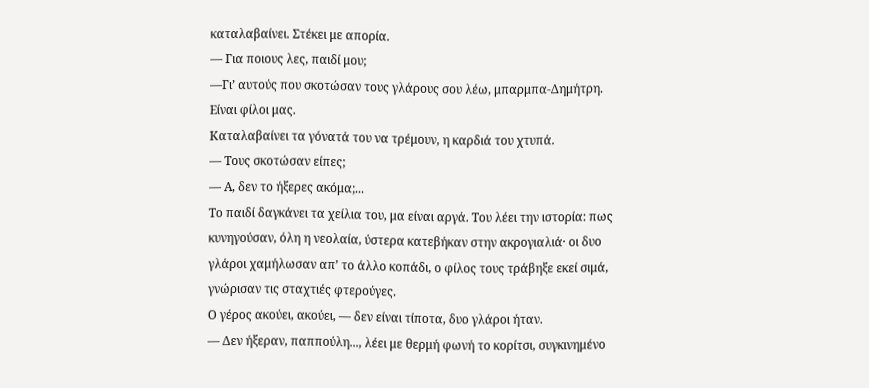καταλαβαίνει. Στέκει με απορία.
— Για ποιους λες, παιδί μου;
—Γι’ αυτούς που σκοτώσαν τους γλάρους σου λέω, μπαρμπα-Δημήτρη. Είναι φίλοι μας.
Καταλαβαίνει τα γόνατά του να τρέμουν, η καρδιά του χτυπά.
— Τους σκοτώσαν είπες;
— Α, δεν το ήξερες ακόμα;...
Το παιδί δαγκάνει τα χείλια του, μα είναι αργά. Του λέει την ιστορία: πως κυνηγούσαν, όλη η νεολαία, ύστερα κατεβήκαν στην ακρογιαλιά· οι δυο γλάροι χαμήλωσαν απ’ το άλλο κοπάδι, ο φίλος τους τράβηξε εκεί σιμά, γνώρισαν τις σταχτιές φτερούγες.
Ο γέρος ακούει, ακούει, — δεν είναι τίποτα, δυο γλάροι ήταν.
— Δεν ήξεραν, παππούλη..., λέει με θερμή φωνή το κορίτσι, συγκινημένο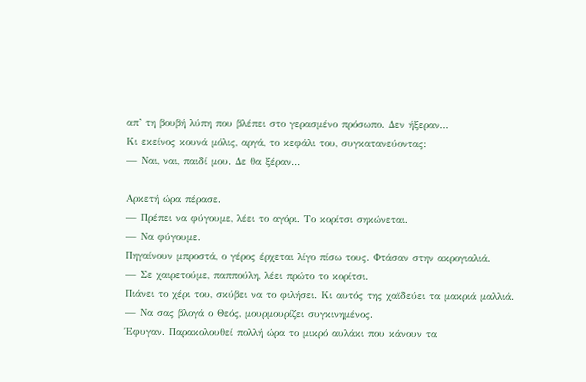απ’ τη βουβή λύπη που βλέπει στο γερασμένο πρόσωπο. Δεν ήξεραν...
Κι εκείνος κουνά μόλις, αργά, το κεφάλι του, συγκατανεύοντας:
— Ναι, ναι, παιδί μου. Δε θα ξέραν...

Αρκετή ώρα πέρασε.
— Πρέπει να φύγουμε, λέει το αγόρι. Το κορίτσι σηκώνεται.
— Να φύγουμε.
Πηγαίνουν μπροστά, ο γέρος έρχεται λίγο πίσω τους. Φτάσαν στην ακρογιαλιά.
— Σε χαιρετούμε, παππούλη, λέει πρώτο το κορίτσι.
Πιάνει το χέρι του, σκύβει να το φιλήσει. Κι αυτός της χαϊδεύει τα μακριά μαλλιά.
— Να σας βλογά ο Θεός, μουρμουρίζει συγκινημένος.
Έφυγαν. Παρακολουθεί πολλή ώρα το μικρό αυλάκι που κάνουν τα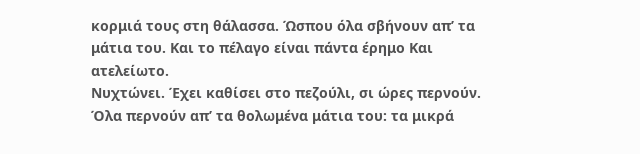κορμιά τους στη θάλασσα. Ώσπου όλα σβήνουν απ’ τα μάτια του. Και το πέλαγο είναι πάντα έρημο Και ατελείωτο.
Νυχτώνει. Έχει καθίσει στο πεζούλι, σι ώρες περνούν. Όλα περνούν απ’ τα θολωμένα μάτια του: τα μικρά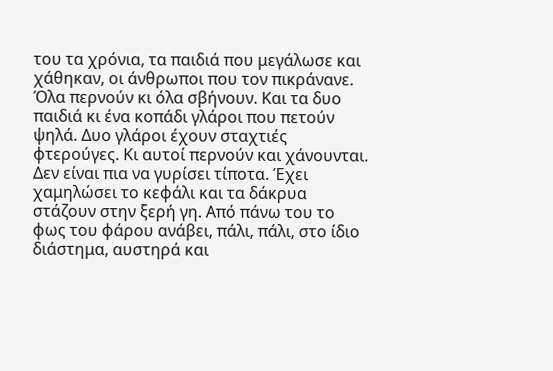του τα χρόνια, τα παιδιά που μεγάλωσε και χάθηκαν, οι άνθρωποι που τον πικράνανε. Όλα περνούν κι όλα σβήνουν. Και τα δυο παιδιά κι ένα κοπάδι γλάροι που πετούν ψηλά. Δυο γλάροι έχουν σταχτιές φτερούγες. Κι αυτοί περνούν και χάνουνται. Δεν είναι πια να γυρίσει τίποτα. Έχει χαμηλώσει το κεφάλι και τα δάκρυα στάζουν στην ξερή γη. Από πάνω του το φως του φάρου ανάβει, πάλι, πάλι, στο ίδιο διάστημα, αυστηρά και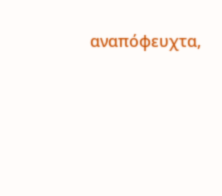αναπόφευχτα,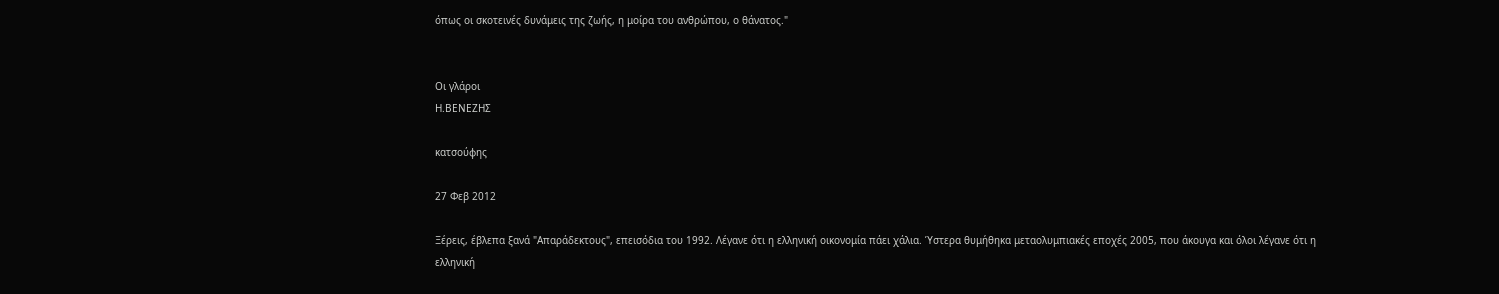όπως οι σκοτεινές δυνάμεις της ζωής, η μοίρα του ανθρώπου, ο θάνατος."


Οι γλάροι
Η.ΒΕΝΕΖΗΣ

κατσούφης

27 Φεβ 2012

Ξέρεις, έβλεπα ξανά "Απαράδεκτους", επεισόδια του 1992. Λέγανε ότι η ελληνική οικονομία πάει χάλια. Ύστερα θυμήθηκα μεταολυμπιακές εποχές 2005, που άκουγα και όλοι λέγανε ότι η ελληνική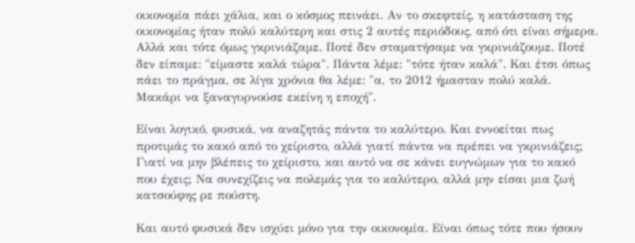οικονομία πάει χάλια, και ο κόσμος πεινάει. Αν το σκεφτείς, η κατάσταση της οικονομίας ήταν πολύ καλύτερη και στις 2 αυτές περιόδους, από ότι είναι σήμερα. Αλλά και τότε όμως γκρινιάζαμε. Ποτέ δεν σταματήσαμε να γκρινιάζουμε. Ποτέ δεν είπαμε: "είμαστε καλά τώρα". Πάντα λέμε: "τότε ήταν καλά". Και έτσι όπως πάει το πράγμα, σε λίγα χρόνια θα λέμε: "α, το 2012 ήμασταν πολύ καλά. Μακάρι να ξαναγυρνούσε εκείνη η εποχή".

Είναι λογικό, φυσικά, να αναζητάς πάντα το καλύτερο. Και εννοείται πως προτιμάς το κακό από το χείριστο, αλλά γιατί πάντα να πρέπει να γκρινιάζεις; Γιατί να μην βλέπεις το χείριστο, και αυτό να σε κάνει ευγνώμων για το κακό που έχεις; Να συνεχίζεις να πολεμάς για το καλύτερο, αλλά μην είσαι μια ζωή κατσούφης ρε πούστη.

Και αυτό φυσικά δεν ισχύει μόνο για την οικονομία. Είναι όπως τότε που ήσουν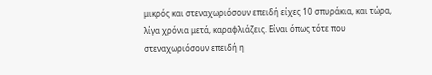μικρός και στεναχωριόσουν επειδή είχες 10 σπυράκια, και τώρα, λίγα χρόνια μετά, καραφλιάζεις. Είναι όπως τότε που στεναχωριόσουν επειδή η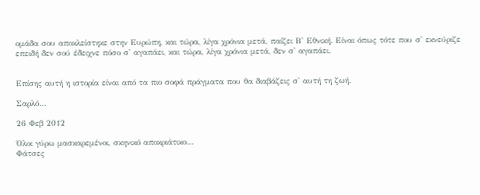ομάδα σου αποκλείστηκε στην Ευρώπη, και τώρα, λίγα χρόνια μετά, παίζει Β' Εθνική. Είναι όπως τότε που σ' εκνεύριζε επειδή δεν σού έδειχνε πόσο σ' αγαπάει, και τώρα, λίγα χρόνια μετά, δεν σ' αγαπάει.


Επίσης αυτή η ιστορία είναι από τα πιο σοφά πράγματα που θα διαβάζεις σ' αυτή τη ζωή.

Σαρλό…

26 Φεβ 2012

Όλοι γύρω μασκαρεμένοι, σκηνικό αποκριάτικο…
Φάτσες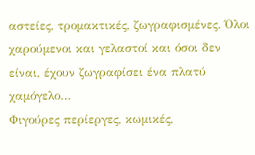αστείες, τρομακτικές, ζωγραφισμένες. Όλοι χαρούμενοι και γελαστοί και όσοι δεν είναι, έχουν ζωγραφίσει ένα πλατύ χαμόγελο…
Φιγούρες περίεργες, κωμικές,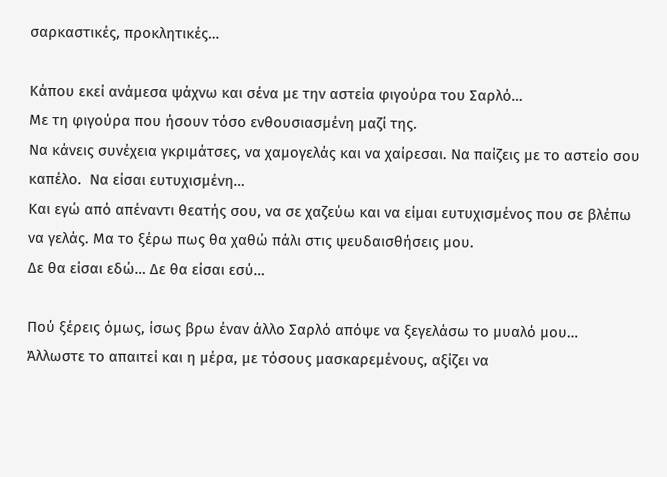σαρκαστικές, προκλητικές…

Κάπου εκεί ανάμεσα ψάχνω και σένα με την αστεία φιγούρα του Σαρλό…
Με τη φιγούρα που ήσουν τόσο ενθουσιασμένη μαζί της.
Να κάνεις συνέχεια γκριμάτσες, να χαμογελάς και να χαίρεσαι. Να παίζεις με το αστείο σου καπέλο.  Να είσαι ευτυχισμένη…
Και εγώ από απέναντι θεατής σου, να σε χαζεύω και να είμαι ευτυχισμένος που σε βλέπω να γελάς. Μα το ξέρω πως θα χαθώ πάλι στις ψευδαισθήσεις μου.
Δε θα είσαι εδώ… Δε θα είσαι εσύ…

Πού ξέρεις όμως, ίσως βρω έναν άλλο Σαρλό απόψε να ξεγελάσω το μυαλό μου…
Άλλωστε το απαιτεί και η μέρα, με τόσους μασκαρεμένους, αξίζει να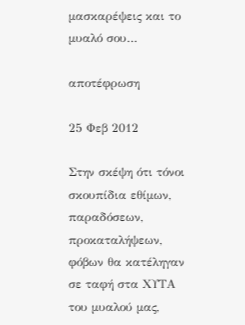μασκαρέψεις και το μυαλό σου…

αποτέφρωση

25 Φεβ 2012

Στην σκέψη ότι τόνοι σκουπίδια εθίμων, παραδόσεων, προκαταλήψεων, φόβων θα κατέληγαν σε ταφή στα ΧΥΤΑ του μυαλού μας,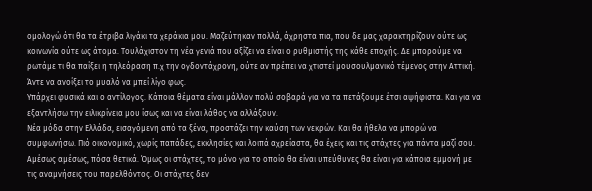ομολογώ ότι θα τα έτριβα λιγάκι τα χεράκια μου. Μαζεύτηκαν πολλά, άχρηστα πια, που δε μας χαρακτηρίζουν ούτε ως κοινωνία ούτε ως άτομα. Τουλάχιστον τη νέα γενιά που αξίζει να είναι ο ρυθμιστής της κάθε εποχής. Δε μπορούμε να ρωτάμε τι θα παίξει η τηλεόραση π.χ την ογδοντάχρονη, ούτε αν πρέπει να χτιστεί μουσουλμανικό τέμενος στην Αττική. Άντε να ανοίξει το μυαλό να μπεί λίγο φως.
Υπάρχει φυσικά και ο αντίλογος. Κάποια θέματα είναι μάλλον πολύ σοβαρά για να τα πετάξουμε έτσι αψήφιστα. Και για να εξαντλήσω την ειλικρίνεια μου ίσως και να είναι λάθος να αλλάξουν.
Νέα μόδα στην Ελλάδα, εισαγόμενη από τα ξένα, προστάζει την καύση των νεκρών. Και θα ήθελα να μπορώ να συμφωνήσω. Πιό οικονομικό, χωρίς παπάδες, εκκλησίες και λοιπά αχρείαστα, θα έχεις και τις στάχτες για πάντα μαζί σου. Αμέσως αμέσως, πόσα θετικά. Όμως οι στάχτες, το μόνο για το οποίο θα είναι υπεύθυνες θα είναι για κάποια εμμονή με τις αναμνήσεις του παρελθόντος. Οι στάχτες δεν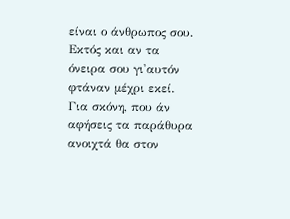είναι ο άνθρωπος σου. Εκτός και αν τα όνειρα σου γι'αυτόν φτάναν μέχρι εκεί. Για σκόνη, που άν αφήσεις τα παράθυρα ανοιχτά θα στον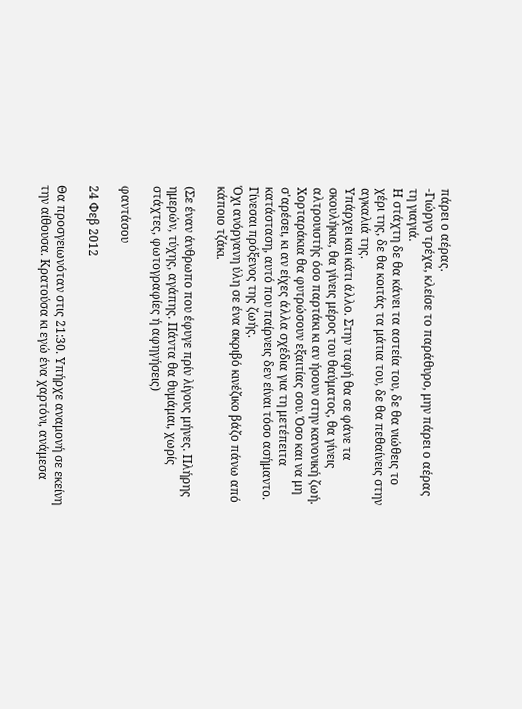πάρει ο αέρας.
-Γιώργο τρέχα, κλείσε το παράθυρο, μην πάρει ο αέρας τη γιαγιά.
Η στάχτη δε θα κάνει τα αστεία του, δε θα νιώθεις το χέρι της, δε θα κοιτάς τα μάτια του, δε θα πεθαίνεις στην αγκαλιά της.
Υπάρχει και κάτι άλλο. Στην ταφή θα σε φάνε τα σκουλήκια, θα γίνεις μέρος του θαύματος, θα γίνεις αλτρουιστής όσο παρτάκι κι αν ήσουν στην κανονική ζωή. Χορταράκια θα φυτρώσουν εξαιτίας σου. Όσο και να μη σ'αρέσει, κι αν είχες άλλα σχέδια για τη μετέπειτα κατάσταση, αυτό που παίρνεις δεν είναι τόσο ασήμαντο.
Γίνεσαι πρόξενος της ζωής.
Όχι ανόργανη ύλη σε ένα ακριβό κινέζικο βάζο πάνω από κάποιο τζάκι.

(Σε έναν άνθρωπο που έφυγε πρίν λίγους μήνες. Πλήρης ημερών, τύχης, αγάπης. Πάντα θα θυμάμαι, χωρίς στάχτες, φωτογραφίες ή αφηγήσεις)

φαντάσου

24 Φεβ 2012

Θα προσγειωνόταν στις 21:30. Υπήρχε αναμονή σε εκείνη την αίθουσα. Κρατούσα κι εγώ ένα χαρτόνι, ανάμεσα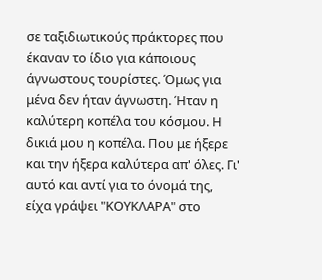σε ταξιδιωτικούς πράκτορες που έκαναν το ίδιο για κάποιους άγνωστους τουρίστες. Όμως για μένα δεν ήταν άγνωστη. Ήταν η καλύτερη κοπέλα του κόσμου. Η δικιά μου η κοπέλα. Που με ήξερε και την ήξερα καλύτερα απ' όλες. Γι' αυτό και αντί για το όνομά της, είχα γράψει "ΚΟΥΚΛΑΡΑ" στο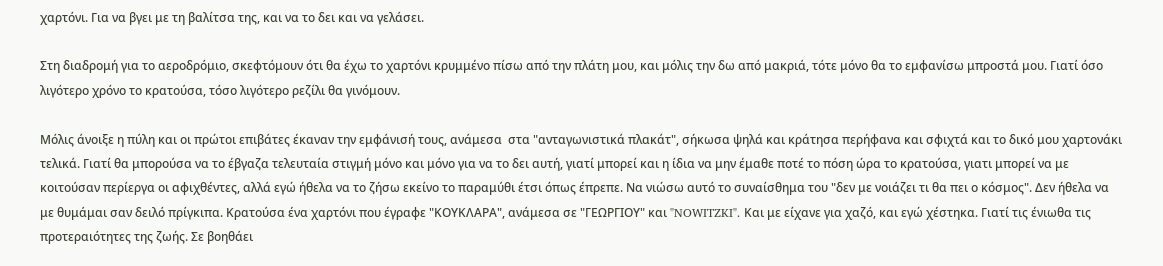χαρτόνι. Για να βγει με τη βαλίτσα της, και να το δει και να γελάσει.

Στη διαδρομή για το αεροδρόμιο, σκεφτόμουν ότι θα έχω το χαρτόνι κρυμμένο πίσω από την πλάτη μου, και μόλις την δω από μακριά, τότε μόνο θα το εμφανίσω μπροστά μου. Γιατί όσο λιγότερο χρόνο το κρατούσα, τόσο λιγότερο ρεζίλι θα γινόμουν.

Μόλις άνοιξε η πύλη και οι πρώτοι επιβάτες έκαναν την εμφάνισή τους, ανάμεσα  στα "ανταγωνιστικά πλακάτ", σήκωσα ψηλά και κράτησα περήφανα και σφιχτά και το δικό μου χαρτονάκι τελικά. Γιατί θα μπορούσα να το έβγαζα τελευταία στιγμή μόνο και μόνο για να το δει αυτή, γιατί μπορεί και η ίδια να μην έμαθε ποτέ το πόση ώρα το κρατούσα, γιατι μπορεί να με κοιτούσαν περίεργα οι αφιχθέντες, αλλά εγώ ήθελα να το ζήσω εκείνο το παραμύθι έτσι όπως έπρεπε. Να νιώσω αυτό το συναίσθημα του "δεν με νοιάζει τι θα πει ο κόσμος". Δεν ήθελα να με θυμάμαι σαν δειλό πρίγκιπα. Κρατούσα ένα χαρτόνι που έγραφε "ΚΟΥΚΛΑΡΑ", ανάμεσα σε "ΓΕΩΡΓΙΟΥ" και "NOWITZKI". Και με είχανε για χαζό, και εγώ χέστηκα. Γιατί τις ένιωθα τις προτεραιότητες της ζωής. Σε βοηθάει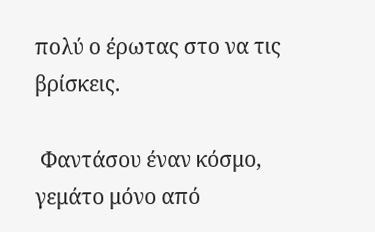πολύ ο έρωτας στο να τις βρίσκεις.

 Φαντάσου έναν κόσμο, γεμάτο μόνο από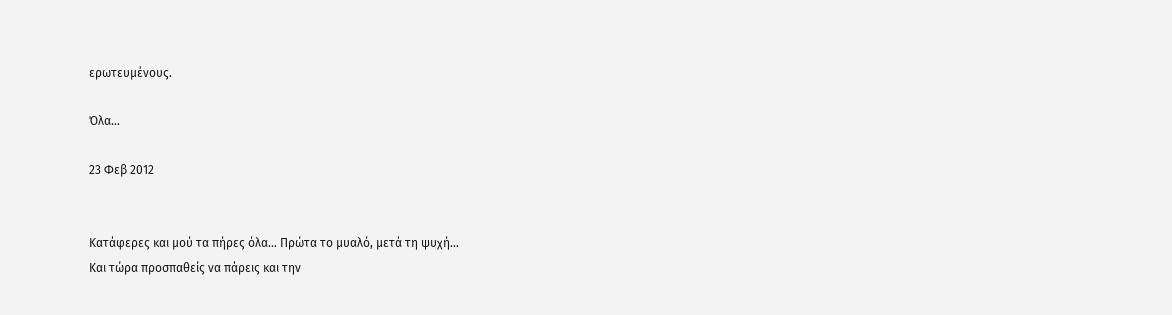ερωτευμένους.

Όλα…

23 Φεβ 2012


Κατάφερες και μού τα πήρες όλα… Πρώτα το μυαλό, μετά τη ψυχή…
Και τώρα προσπαθείς να πάρεις και την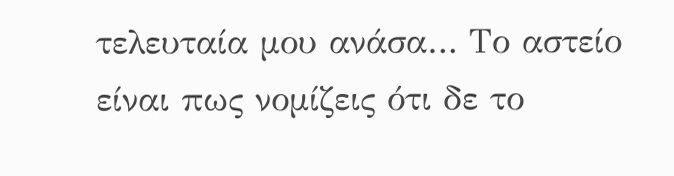τελευταία μου ανάσα… Το αστείο είναι πως νομίζεις ότι δε το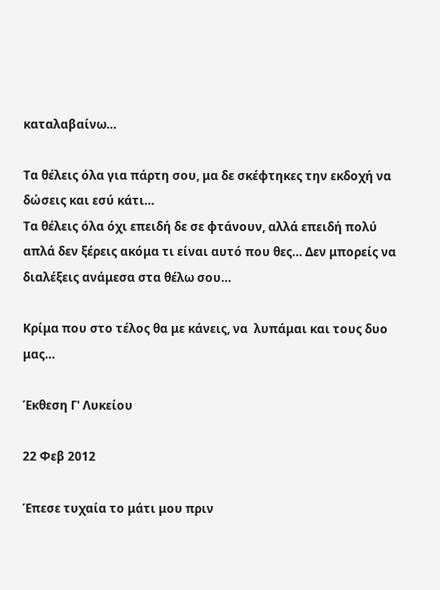καταλαβαίνω…

Τα θέλεις όλα για πάρτη σου, μα δε σκέφτηκες την εκδοχή να δώσεις και εσύ κάτι…
Τα θέλεις όλα όχι επειδή δε σε φτάνουν, αλλά επειδή πολύ απλά δεν ξέρεις ακόμα τι είναι αυτό που θες… Δεν μπορείς να διαλέξεις ανάμεσα στα θέλω σου…

Κρίμα που στο τέλος θα με κάνεις, να  λυπάμαι και τους δυο μας…

Έκθεση Γ' Λυκείου

22 Φεβ 2012

Έπεσε τυχαία το μάτι μου πριν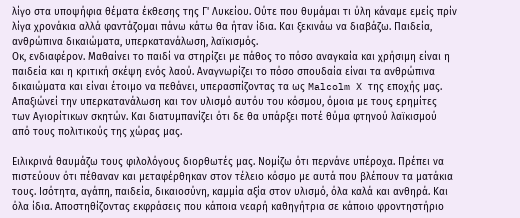λίγο στα υποψήφια θέματα έκθεσης της Γ' Λυκείου. Ούτε που θυμάμαι τι ύλη κάναμε εμείς πρίν λίγα χρονάκια αλλά φαντάζομαι πάνω κάτω θα ήταν ίδια. Και ξεκινάω να διαβάζω. Παιδεία, ανθρώπινα δικαιώματα, υπερκατανάλωση, λαϊκισμός.
Οκ, ενδιαφέρον. Μαθαίνει το παιδί να στηρίζει με πάθος το πόσο αναγκαία και χρήσιμη είναι η παιδεία και η κριτική σκέψη ενός λαού. Αναγνωρίζει το πόσο σπουδαία είναι τα ανθρώπινα δικαιώματα και είναι έτοιμο να πεθάνει, υπερασπίζοντας τα ως Malcolm X της εποχής μας. Απαξιώνεί την υπερκατανάλωση και τον υλισμό αυτόυ του κόσμου, όμοια με τους ερημίτες των Αγιορίτικων σκητών. Και διατυμπανίζει ότι δε θα υπάρξει ποτέ θύμα φτηνού λαϊκισμού από τους πολιτικούς της χώρας μας.

Ειλικρινά θαυμάζω τους φιλολόγους διορθωτές μας. Νομίζω ότι περνάνε υπέροχα. Πρέπει να πιστεύουν ότι πέθαναν και μεταφέρθηκαν στον τέλειο κόσμο με αυτά που βλέπουν τα ματάκια τους. Ισότητα, αγάπη, παιδεία, δικαιοσύνη, καμμία αξία στον υλισμό, όλα καλά και ανθηρά. Και όλα ίδια. Αποστηθίζοντας εκφράσεις που κάποια νεαρή καθηγήτρια σε κάποιο φροντηστήριο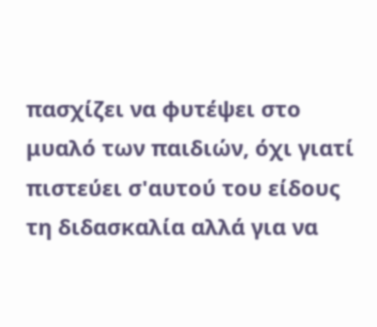πασχίζει να φυτέψει στο μυαλό των παιδιών, όχι γιατί πιστεύει σ'αυτού του είδους τη διδασκαλία αλλά για να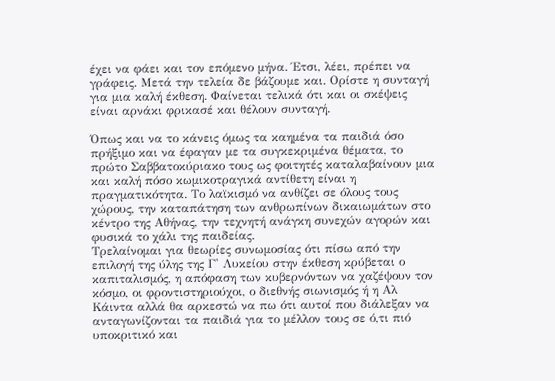έχει να φάει και τον επόμενο μήνα. Έτσι, λέει, πρέπει να γράφεις. Μετά την τελεία δε βάζουμε και. Ορίστε η συνταγή για μια καλή έκθεση. Φαίνεται τελικά ότι και οι σκέψεις είναι αρνάκι φρικασέ και θέλουν συνταγή.

Όπως και να το κάνεις όμως τα καημένα τα παιδιά όσο πρήξιμο και να έφαγαν με τα συγκεκριμένα θέματα, το πρώτο Σαββατοκύριακο τους ως φοιτητές καταλαβαίνουν μια και καλή πόσο κωμικοτραγικά αντίθετη είναι η πραγματικότητα. Το λαϊκισμό να ανθίζει σε όλους τους χώρους, την καταπάτηση των ανθρωπίνων δικαιωμάτων στο κέντρο της Αθήνας, την τεχνητή ανάγκη συνεχών αγορών και φυσικά το χάλι της παιδείας.
Τρελαίνομαι για θεωρίες συνωμοσίας ότι πίσω από την επιλογή της ύλης της Γ' Λυκείου στην έκθεση κρύβεται ο καπιταλισμός, η απόφαση των κυβερνόντων να χαζέψουν τον κόσμο, οι φροντιστηριούχοι, ο διεθνής σιωνισμός ή η Αλ Κάιντα αλλά θα αρκεστώ να πω ότι αυτοί που διάλεξαν να ανταγωνίζονται τα παιδιά για το μέλλον τους σε ό,τι πιό υποκριτικό και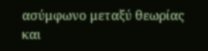ασύμφωνο μεταξύ θεωρίας και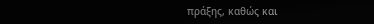πράξης, καθώς και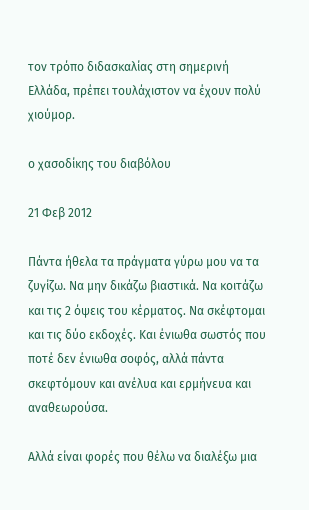τον τρόπο διδασκαλίας στη σημερινή Ελλάδα, πρέπει τουλάχιστον να έχουν πολύ χιούμορ.

ο χασοδίκης του διαβόλου

21 Φεβ 2012

Πάντα ήθελα τα πράγματα γύρω μου να τα ζυγίζω. Να μην δικάζω βιαστικά. Να κοιτάζω και τις 2 όψεις του κέρματος. Να σκέφτομαι και τις δύο εκδοχές. Και ένιωθα σωστός που ποτέ δεν ένιωθα σοφός, αλλά πάντα σκεφτόμουν και ανέλυα και ερμήνευα και αναθεωρούσα.

Αλλά είναι φορές που θέλω να διαλέξω μια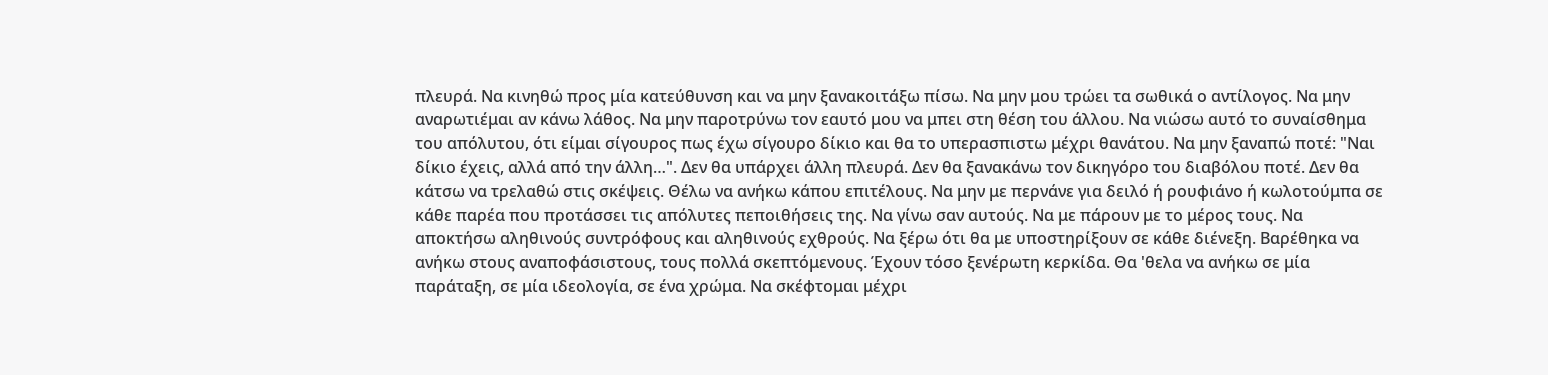πλευρά. Να κινηθώ προς μία κατεύθυνση και να μην ξανακοιτάξω πίσω. Να μην μου τρώει τα σωθικά ο αντίλογος. Να μην αναρωτιέμαι αν κάνω λάθος. Να μην παροτρύνω τον εαυτό μου να μπει στη θέση του άλλου. Να νιώσω αυτό το συναίσθημα του απόλυτου, ότι είμαι σίγουρος πως έχω σίγουρο δίκιο και θα το υπερασπιστω μέχρι θανάτου. Να μην ξαναπώ ποτέ: "Ναι δίκιο έχεις, αλλά από την άλλη…". Δεν θα υπάρχει άλλη πλευρά. Δεν θα ξανακάνω τον δικηγόρο του διαβόλου ποτέ. Δεν θα κάτσω να τρελαθώ στις σκέψεις. Θέλω να ανήκω κάπου επιτέλους. Να μην με περνάνε για δειλό ή ρουφιάνο ή κωλοτούμπα σε κάθε παρέα που προτάσσει τις απόλυτες πεποιθήσεις της. Να γίνω σαν αυτούς. Να με πάρουν με το μέρος τους. Να αποκτήσω αληθινούς συντρόφους και αληθινούς εχθρούς. Να ξέρω ότι θα με υποστηρίξουν σε κάθε διένεξη. Βαρέθηκα να ανήκω στους αναποφάσιστους, τους πολλά σκεπτόμενους. Έχουν τόσο ξενέρωτη κερκίδα. Θα 'θελα να ανήκω σε μία παράταξη, σε μία ιδεολογία, σε ένα χρώμα. Να σκέφτομαι μέχρι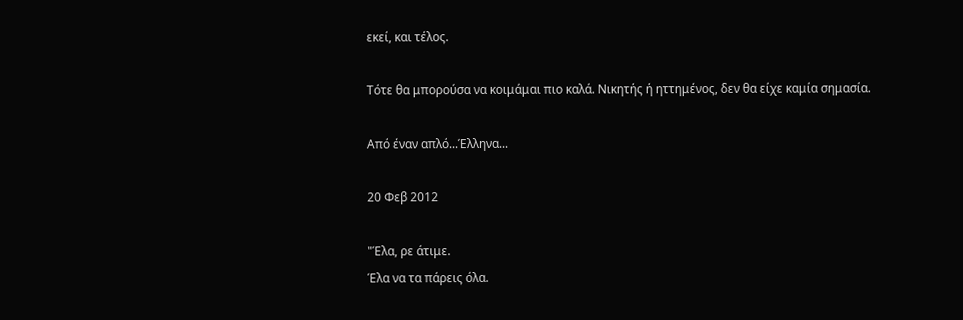εκεί, και τέλος.

Τότε θα μπορούσα να κοιμάμαι πιο καλά. Νικητής ή ηττημένος, δεν θα είχε καμία σημασία.

Από έναν απλό...Έλληνα...

20 Φεβ 2012

"Έλα, ρε άτιμε.
Έλα να τα πάρεις όλα.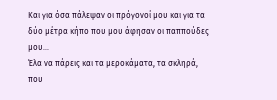Και για όσα πάλεψαν οι πρόγονοί μου και για τα δύο μέτρα κήπο που μου άφησαν οι παππούδες μου...
Έλα να πάρεις και τα μεροκάματα, τα σκληρά, που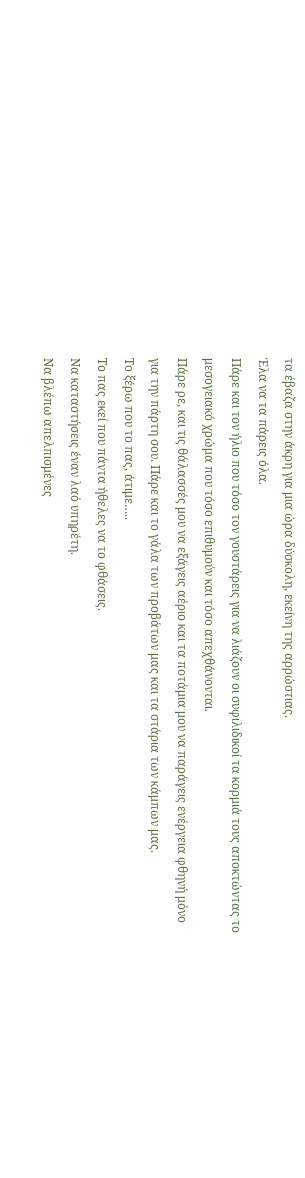τα έβαζα στην άκρη για μια ώρα δύσκολη, εκείνη της αρρώστιας.
Έλα να τα πάρεις όλα.
Πάρε και τον ήλιο που τόσο τον γουστάρεις για να λιάζουν οι συφιλιδικοί τα κορμιά τους αποκτώντας το μεσογειακό χρώμα που τόσο επιθυμούν και τόσο απεχθάνονται.
Πάρε ρε, και τις θάλασσές μου να εξάγεις αέριο και τα ποτάμια μου να παράγεις ενέργεια φθηνή μόνο για την πάρτη σου. Πάρε και το γάλα των προβάτων μας και τα στάρια των κάμπων μας.
Το ξέρω που το πας, άτιμε…..
Το πας εκεί που πάντα ήθελες να το φθάσεις.
Να καταστήσεις έναν λαό υπηρέτη.
Να βλέπω απελπισμένες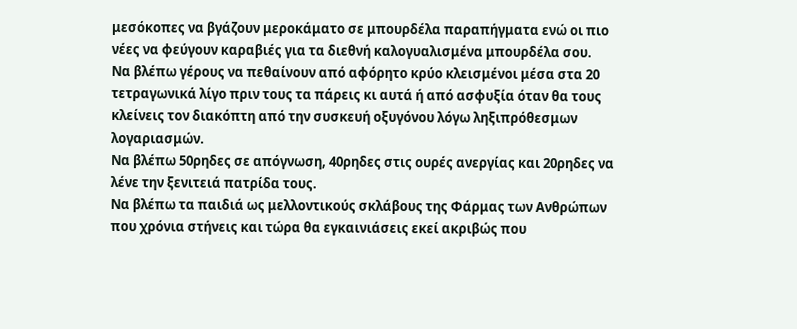μεσόκοπες να βγάζουν μεροκάματο σε μπουρδέλα παραπήγματα ενώ οι πιο νέες να φεύγουν καραβιές για τα διεθνή καλογυαλισμένα μπουρδέλα σου.
Να βλέπω γέρους να πεθαίνουν από αφόρητο κρύο κλεισμένοι μέσα στα 20 τετραγωνικά λίγο πριν τους τα πάρεις κι αυτά ή από ασφυξία όταν θα τους κλείνεις τον διακόπτη από την συσκευή οξυγόνου λόγω ληξιπρόθεσμων λογαριασμών.
Να βλέπω 50ρηδες σε απόγνωση, 40ρηδες στις ουρές ανεργίας και 20ρηδες να λένε την ξενιτειά πατρίδα τους.
Να βλέπω τα παιδιά ως μελλοντικούς σκλάβους της Φάρμας των Ανθρώπων που χρόνια στήνεις και τώρα θα εγκαινιάσεις εκεί ακριβώς που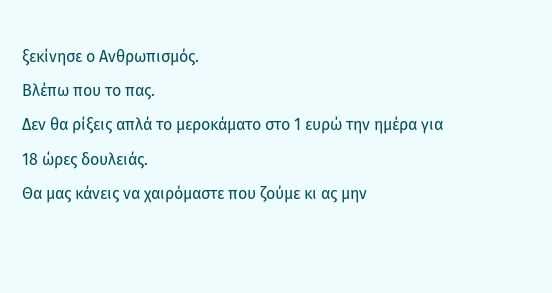ξεκίνησε ο Ανθρωπισμός.
Βλέπω που το πας.
Δεν θα ρίξεις απλά το μεροκάματο στο 1 ευρώ την ημέρα για 18 ώρες δουλειάς.
Θα μας κάνεις να χαιρόμαστε που ζούμε κι ας μην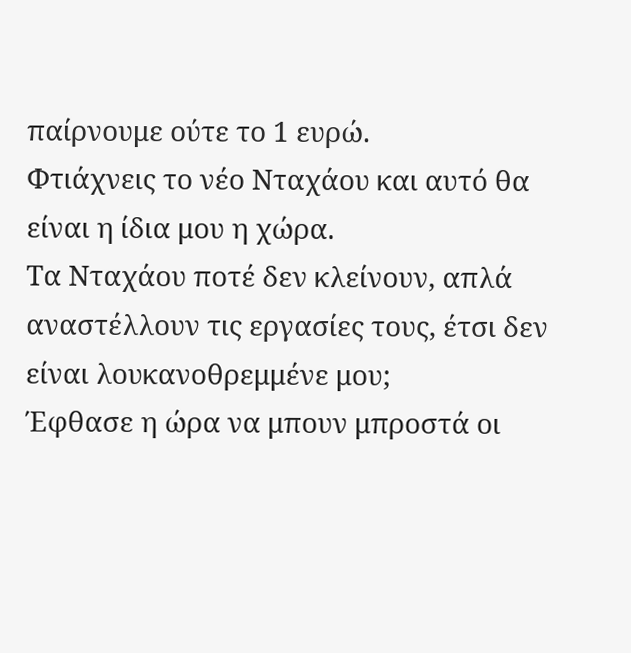παίρνουμε ούτε το 1 ευρώ.
Φτιάχνεις το νέο Νταχάου και αυτό θα είναι η ίδια μου η χώρα.
Τα Νταχάου ποτέ δεν κλείνουν, απλά αναστέλλουν τις εργασίες τους, έτσι δεν είναι λουκανοθρεμμένε μου;
Έφθασε η ώρα να μπουν μπροστά οι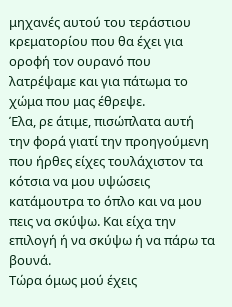μηχανές αυτού του τεράστιου κρεματορίου που θα έχει για οροφή τον ουρανό που λατρέψαμε και για πάτωμα το χώμα που μας έθρεψε.
Έλα, ρε άτιμε, πισώπλατα αυτή την φορά γιατί την προηγούμενη που ήρθες είχες τουλάχιστον τα κότσια να μου υψώσεις κατάμουτρα το όπλο και να μου πεις να σκύψω. Και είχα την επιλογή ή να σκύψω ή να πάρω τα βουνά.
Τώρα όμως μού έχεις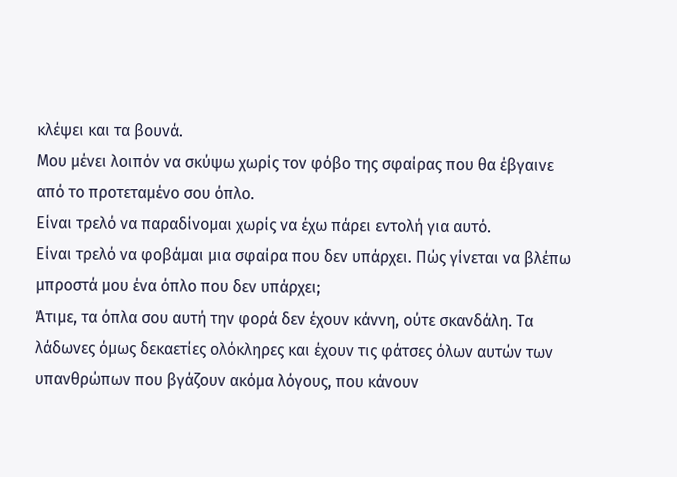κλέψει και τα βουνά.
Μου μένει λοιπόν να σκύψω χωρίς τον φόβο της σφαίρας που θα έβγαινε από το προτεταμένο σου όπλο.
Είναι τρελό να παραδίνομαι χωρίς να έχω πάρει εντολή για αυτό.
Είναι τρελό να φοβάμαι μια σφαίρα που δεν υπάρχει. Πώς γίνεται να βλέπω μπροστά μου ένα όπλο που δεν υπάρχει;
Άτιμε, τα όπλα σου αυτή την φορά δεν έχουν κάννη, ούτε σκανδάλη. Τα λάδωνες όμως δεκαετίες ολόκληρες και έχουν τις φάτσες όλων αυτών των υπανθρώπων που βγάζουν ακόμα λόγους, που κάνουν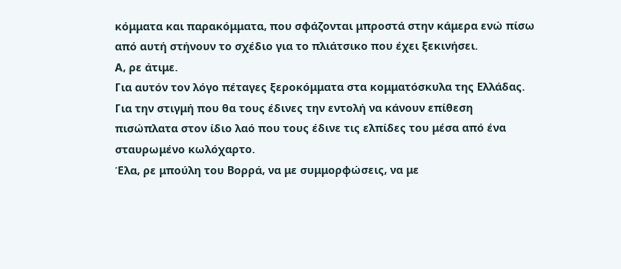κόμματα και παρακόμματα, που σφάζονται μπροστά στην κάμερα ενώ πίσω από αυτή στήνουν το σχέδιο για το πλιάτσικο που έχει ξεκινήσει.
Α, ρε άτιμε.
Για αυτόν τον λόγο πέταγες ξεροκόμματα στα κομματόσκυλα της Ελλάδας.
Για την στιγμή που θα τους έδινες την εντολή να κάνουν επίθεση πισώπλατα στον ίδιο λαό που τους έδινε τις ελπίδες του μέσα από ένα σταυρωμένο κωλόχαρτο.
Έλα, ρε μπούλη του Βορρά, να με συμμορφώσεις, να με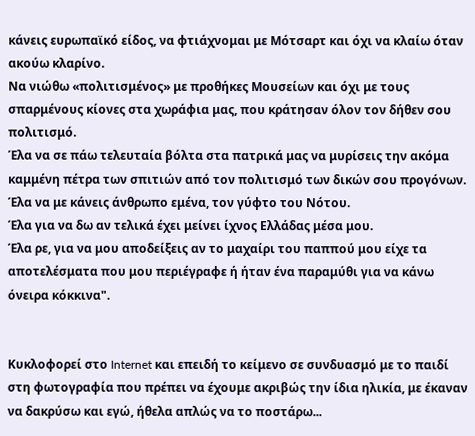κάνεις ευρωπαϊκό είδος, να φτιάχνομαι με Μότσαρτ και όχι να κλαίω όταν ακούω κλαρίνο.
Να νιώθω «πολιτισμένος» με προθήκες Μουσείων και όχι με τους σπαρμένους κίονες στα χωράφια μας, που κράτησαν όλον τον δήθεν σου πολιτισμό.
Έλα να σε πάω τελευταία βόλτα στα πατρικά μας να μυρίσεις την ακόμα καμμένη πέτρα των σπιτιών από τον πολιτισμό των δικών σου προγόνων.
Έλα να με κάνεις άνθρωπο εμένα, τον γύφτο του Νότου.
Έλα για να δω αν τελικά έχει μείνει ίχνος Ελλάδας μέσα μου.
Έλα ρε, για να μου αποδείξεις αν το μαχαίρι του παππού μου είχε τα αποτελέσματα που μου περιέγραφε ή ήταν ένα παραμύθι για να κάνω όνειρα κόκκινα".


Κυκλοφορεί στο Internet και επειδή το κείμενο σε συνδυασμό με το παιδί στη φωτογραφία που πρέπει να έχουμε ακριβώς την ίδια ηλικία, με έκαναν να δακρύσω και εγώ, ήθελα απλώς να το ποστάρω...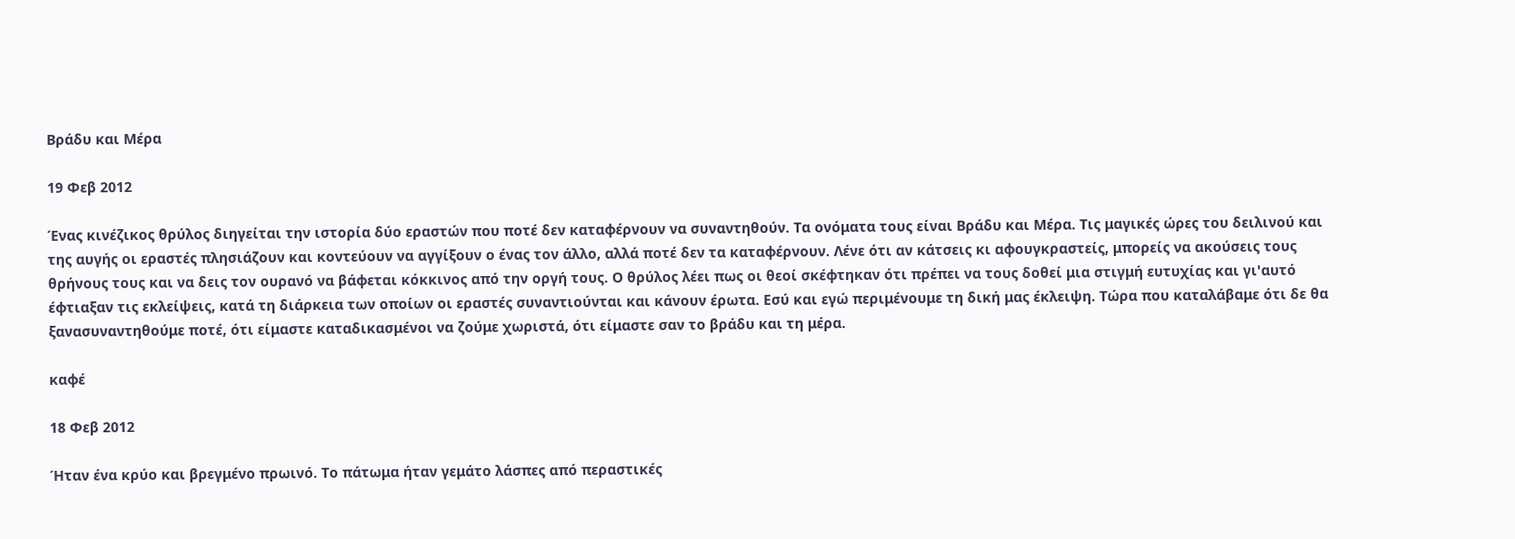Βράδυ και Μέρα

19 Φεβ 2012

Ένας κινέζικος θρύλος διηγείται την ιστορία δύο εραστών που ποτέ δεν καταφέρνουν να συναντηθούν. Τα ονόματα τους είναι Βράδυ και Μέρα. Τις μαγικές ώρες του δειλινού και της αυγής οι εραστές πλησιάζουν και κοντεύουν να αγγίξουν ο ένας τον άλλο, αλλά ποτέ δεν τα καταφέρνουν. Λένε ότι αν κάτσεις κι αφουγκραστείς, μπορείς να ακούσεις τους θρήνους τους και να δεις τον ουρανό να βάφεται κόκκινος από την οργή τους. Ο θρύλος λέει πως οι θεοί σκέφτηκαν ότι πρέπει να τους δοθεί μια στιγμή ευτυχίας και γι'αυτό έφτιαξαν τις εκλείψεις, κατά τη διάρκεια των οποίων οι εραστές συναντιούνται και κάνουν έρωτα. Εσύ και εγώ περιμένουμε τη δική μας έκλειψη. Τώρα που καταλάβαμε ότι δε θα ξανασυναντηθούμε ποτέ, ότι είμαστε καταδικασμένοι να ζούμε χωριστά, ότι είμαστε σαν το βράδυ και τη μέρα.

καφέ

18 Φεβ 2012

Ήταν ένα κρύο και βρεγμένο πρωινό. Το πάτωμα ήταν γεμάτο λάσπες από περαστικές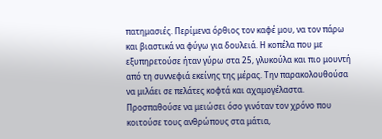πατημασιές. Περίμενα όρθιος τον καφέ μου, να τον πάρω και βιαστικά να φύγω για δουλειά. Η κοπέλα που με εξυπηρετούσε ήταν γύρω στα 25, γλυκούλα και πιο μουντή από τη συννεφιά εκείνης της μέρας. Την παρακολουθούσα να μιλάει σε πελάτες κοφτά και αχαμογέλαστα. Προσπαθούσε να μειώσει όσο γινόταν τον χρόνο που κοιτούσε τους ανθρώπους στα μάτια,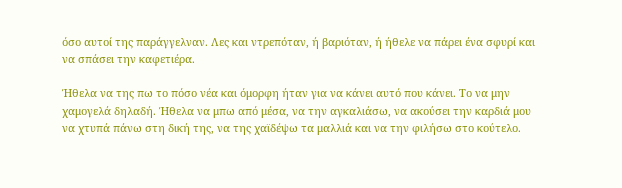όσο αυτοί της παράγγελναν. Λες και ντρεπόταν, ή βαριόταν, ή ήθελε να πάρει ένα σφυρί και να σπάσει την καφετιέρα.

Ήθελα να της πω το πόσο νέα και όμορφη ήταν για να κάνει αυτό που κάνει. Το να μην χαμογελά δηλαδή. Ήθελα να μπω από μέσα, να την αγκαλιάσω, να ακούσει την καρδιά μου να χτυπά πάνω στη δική της, να της χαϊδέψω τα μαλλιά και να την φιλήσω στο κούτελο.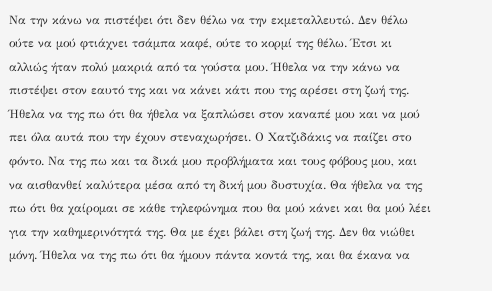Να την κάνω να πιστέψει ότι δεν θέλω να την εκμεταλλευτώ. Δεν θέλω ούτε να μού φτιάχνει τσάμπα καφέ, ούτε το κορμί της θέλω. Έτσι κι αλλιώς ήταν πολύ μακριά από τα γούστα μου. Ήθελα να την κάνω να πιστέψει στον εαυτό της και να κάνει κάτι που της αρέσει στη ζωή της. Ήθελα να της πω ότι θα ήθελα να ξαπλώσει στον καναπέ μου και να μού πει όλα αυτά που την έχουν στεναχωρήσει. Ο Χατζιδάκις να παίζει στο φόντο. Να της πω και τα δικά μου προβλήματα και τους φόβους μου, και να αισθανθεί καλύτερα μέσα από τη δική μου δυστυχία. Θα ήθελα να της πω ότι θα χαίρομαι σε κάθε τηλεφώνημα που θα μού κάνει και θα μού λέει για την καθημερινότητά της. Θα με έχει βάλει στη ζωή της. Δεν θα νιώθει μόνη. Ήθελα να της πω ότι θα ήμουν πάντα κοντά της, και θα έκανα να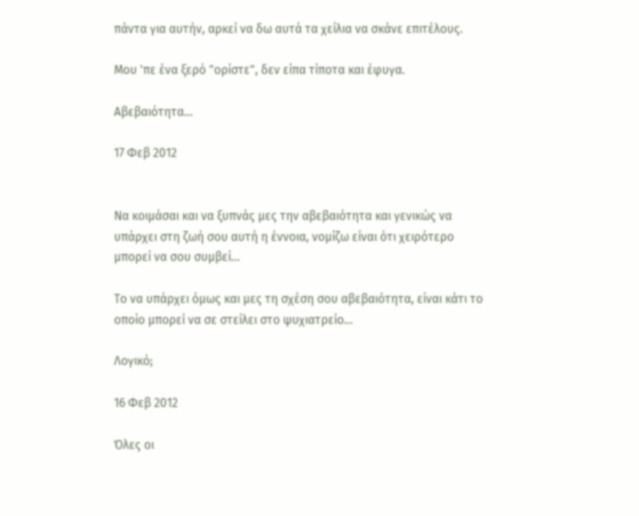πάντα για αυτήν, αρκεί να δω αυτά τα χείλια να σκάνε επιτέλους.

Μου 'πε ένα ξερό "ορίστε", δεν είπα τίποτα και έφυγα.

Αβεβαιότητα…

17 Φεβ 2012


Να κοιμάσαι και να ξυπνάς μες την αβεβαιότητα και γενικώς να υπάρχει στη ζωή σου αυτή η έννοια, νομίζω είναι ότι χειρότερο μπορεί να σου συμβεί…

Το να υπάρχει όμως και μες τη σχέση σου αβεβαιότητα, είναι κάτι το οποίο μπορεί να σε στείλει στο ψυχιατρείο…

Λογικό;

16 Φεβ 2012

Όλες οι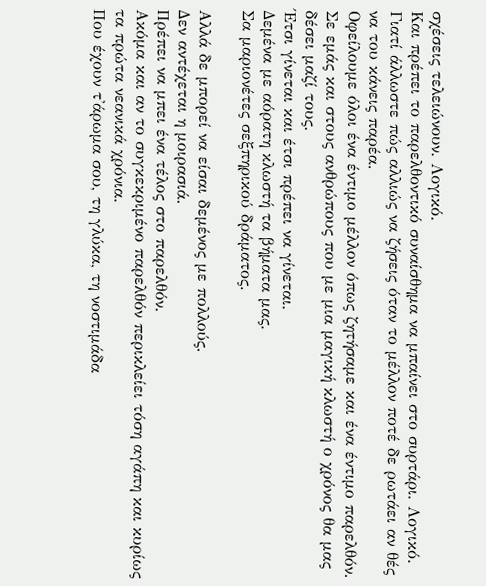σχέσεις τελειώνουν. Λογικό.
Και πρέπει το παρελθοντικό συναίσθημα να μπαίνει στο συρτάρι. Λογικό.
Γιατί άλλωστε πώς αλλιώς να ζήσεις όταν το μέλλον ποτέ δε ρωτάει αν θές να του κάνεις παρέα.
Οφείλουμε όλοι ένα έντιμο μέλλον όπως ζητήσαμε και ένα έντιμο παρελθόν.
Σε εμάς και στους ανθρώπους που με μια μαγική κλωστή ο χρόνος θα μας δέσει μαζί τους.
Έτσι γίνεται και έτσι πρέπει να γίνεται.
Δεμένα με αόρατη κλωστή τα βήματα μας.
Σα μαριονέτες σεξπηρικού δράματος.

Αλλά δε μπορεί να είσαι δεμένος με πολλούς.
Δεν αντέχεται η μοιρασιά.
Πρέπει να μπει ένα τέλος στο παρελθόν.
Ακόμα και αν το συγκεκριμένο παρελθόν περικλείει τόση αγάπη και κυρίως τα πρώτα νεανικά χρόνια.
Που έχουν τ'άρωμα σου, τη γλύκα, τη νοστιμάδα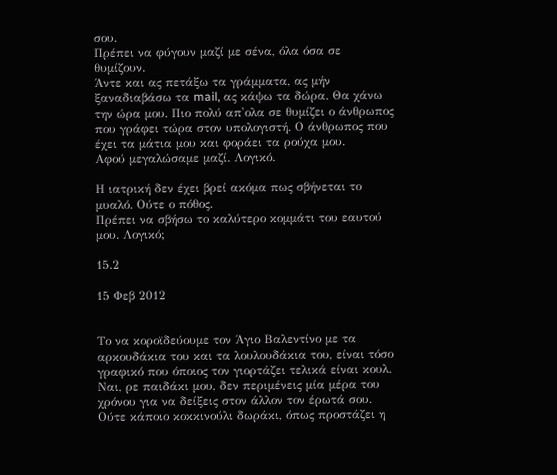σου.
Πρέπει να φύγουν μαζί με σένα, όλα όσα σε θυμίζουν.
Άντε και ας πετάξω τα γράμματα, ας μήν ξαναδιαβάσω τα mail, ας κάψω τα δώρα. Θα χάνω την ώρα μου. Πιο πολύ απ'ολα σε θυμίζει ο άνθρωπος που γράφει τώρα στον υπολογιστή. Ο άνθρωπος που έχει τα μάτια μου και φοράει τα ρούχα μου.
Αφού μεγαλώσαμε μαζί. Λογικό.

Η ιατρική δεν έχει βρεί ακόμα πως σβήνεται το μυαλό. Ούτε ο πόθος.
Πρέπει να σβήσω το καλύτερο κομμάτι του εαυτού μου. Λογικό;

15.2

15 Φεβ 2012


Το να κοροϊδεύουμε τον Άγιο Βαλεντίνο με τα αρκουδάκια του και τα λουλουδάκια του, είναι τόσο γραφικό που όποιος τον γιορτάζει τελικά είναι κουλ. Ναι, ρε παιδάκι μου, δεν περιμένεις μία μέρα του χρόνου για να δείξεις στον άλλον τον έρωτά σου. Ούτε κάποιο κοκκινούλι δωράκι, όπως προστάζει η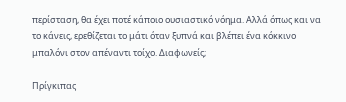περίσταση, θα έχει ποτέ κάποιο ουσιαστικό νόημα. Αλλά όπως και να το κάνεις, ερεθίζεται το μάτι όταν ξυπνά και βλέπει ένα κόκκινο μπαλόνι στον απέναντι τοίχο. Διαφωνείς;

Πρίγκιπας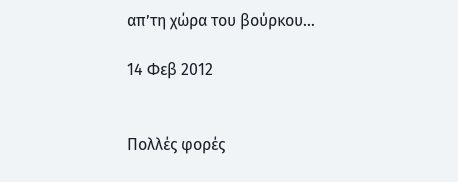απ’τη χώρα του βούρκου…

14 Φεβ 2012


Πολλές φορές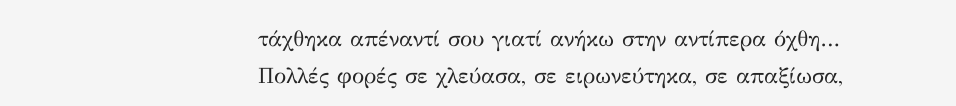τάχθηκα απέναντί σου γιατί ανήκω στην αντίπερα όχθη…
Πολλές φορές σε χλεύασα, σε ειρωνεύτηκα, σε απαξίωσα,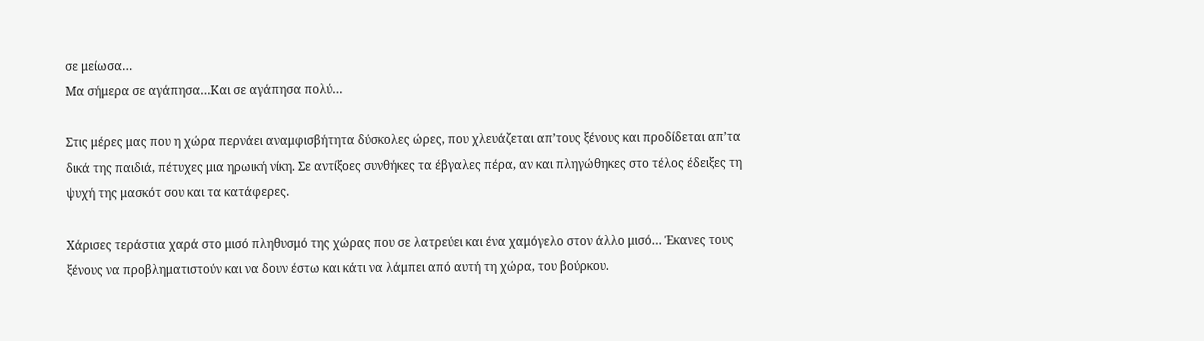σε μείωσα…
Μα σήμερα σε αγάπησα…Και σε αγάπησα πολύ…

Στις μέρες μας που η χώρα περνάει αναμφισβήτητα δύσκολες ώρες, που χλευάζεται απ’τους ξένους και προδίδεται απ’τα δικά της παιδιά, πέτυχες μια ηρωική νίκη. Σε αντίξοες συνθήκες τα έβγαλες πέρα, αν και πληγώθηκες στο τέλος έδειξες τη ψυχή της μασκότ σου και τα κατάφερες.

Χάρισες τεράστια χαρά στο μισό πληθυσμό της χώρας που σε λατρεύει και ένα χαμόγελο στον άλλο μισό… Έκανες τους ξένους να προβληματιστούν και να δουν έστω και κάτι να λάμπει από αυτή τη χώρα, του βούρκου.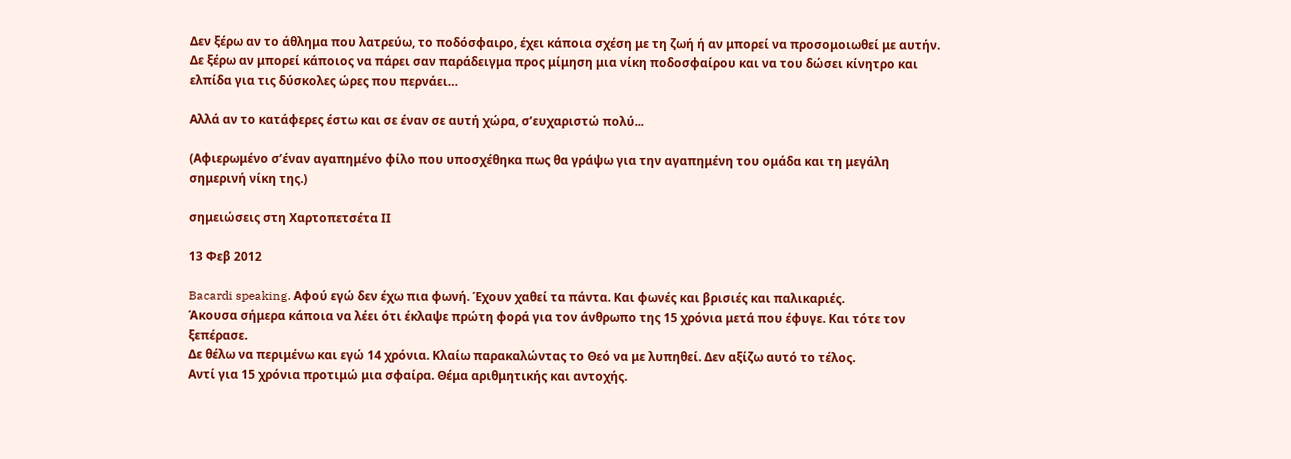Δεν ξέρω αν το άθλημα που λατρεύω, το ποδόσφαιρο, έχει κάποια σχέση με τη ζωή ή αν μπορεί να προσομοιωθεί με αυτήν. Δε ξέρω αν μπορεί κάποιος να πάρει σαν παράδειγμα προς μίμηση μια νίκη ποδοσφαίρου και να του δώσει κίνητρο και ελπίδα για τις δύσκολες ώρες που περνάει…

Αλλά αν το κατάφερες έστω και σε έναν σε αυτή χώρα, σ’ευχαριστώ πολύ...

(Αφιερωμένο σ’έναν αγαπημένο φίλο που υποσχέθηκα πως θα γράψω για την αγαπημένη του ομάδα και τη μεγάλη σημερινή νίκη της.)

σημειώσεις στη Χαρτοπετσέτα ΙΙ

13 Φεβ 2012

Bacardi speaking. Αφού εγώ δεν έχω πια φωνή. Έχουν χαθεί τα πάντα. Και φωνές και βρισιές και παλικαριές.
Άκουσα σήμερα κάποια να λέει ότι έκλαψε πρώτη φορά για τον άνθρωπο της 15 χρόνια μετά που έφυγε. Και τότε τον ξεπέρασε.
Δε θέλω να περιμένω και εγώ 14 χρόνια. Κλαίω παρακαλώντας το Θεό να με λυπηθεί. Δεν αξίζω αυτό το τέλος.
Αντί για 15 χρόνια προτιμώ μια σφαίρα. Θέμα αριθμητικής και αντοχής.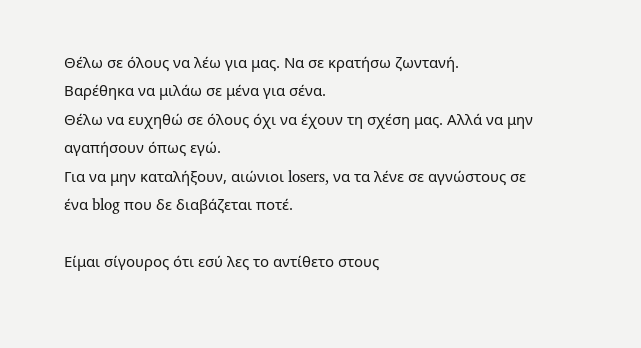Θέλω σε όλους να λέω για μας. Να σε κρατήσω ζωντανή.
Βαρέθηκα να μιλάω σε μένα για σένα.
Θέλω να ευχηθώ σε όλους όχι να έχουν τη σχέση μας. Αλλά να μην αγαπήσουν όπως εγώ.
Για να μην καταλήξουν, αιώνιοι losers, να τα λένε σε αγνώστους σε ένα blog που δε διαβάζεται ποτέ.

Είμαι σίγουρος ότι εσύ λες το αντίθετο στους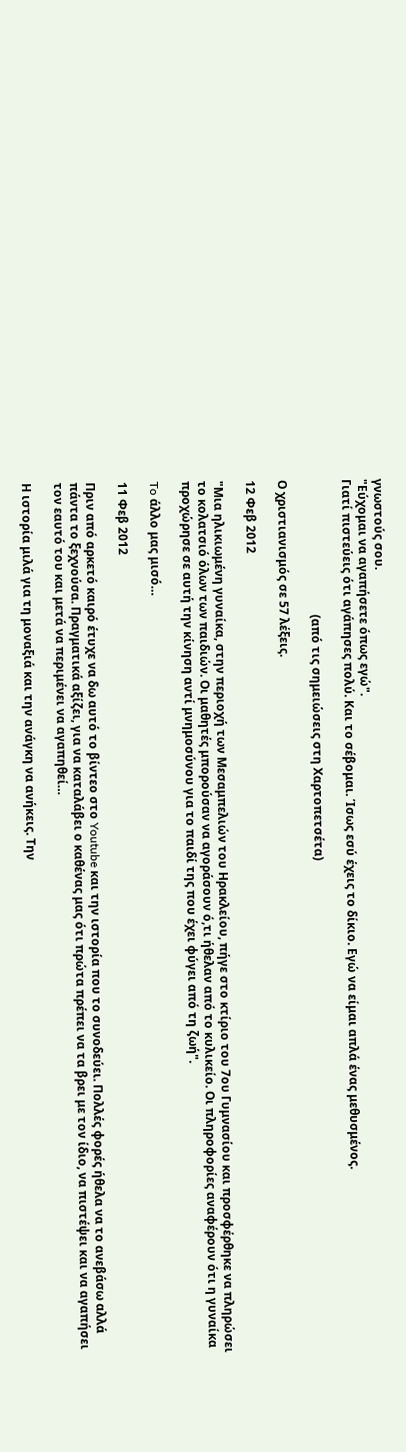γνωστούς σου.
"Εύχομαι να αγαπήσετε όπως εγώ".
Γιατί πιστεύεις ότι αγάπησες πολύ. Και το σέβομαι. Ίσως εσύ έχεις το δίκιο. Εγώ να είμαι απλά ένας μεθυσμένος.

                                             (από τις σημειώσεις στη Χαρτοπετσέτα)

Ο χριστιανισμός σε 57 λέξεις.

12 Φεβ 2012

"Μια ηλικιωμένη γυναίκα, στην περιοχή των Μεσαμπελιών του Ηρακλείου, πήγε στο κτίριο του 7ου Γυμνασίου και προσφέρθηκε να πληρώσει το κολατσιό όλων των παιδιών. Οι μαθητές μπορούσαν να αγοράσουν ό,τι ήθελαν από το κυλικείο. Οι πληροφορίες αναφέρουν ότι η γυναίκα προχώρησε σε αυτή την κίνηση αντί μνημοσύνου για το παιδί της που έχει φύγει από τη ζωή".

To άλλο μας μισό…

11 Φεβ 2012

Πριν από αρκετό καιρό έτυχε να δω αυτό το βίντεο στο Youtube και την ιστορία που το συνοδεύει. Πολλές φορές ήθελα να το ανεβάσω αλλά πάντα το ξεχνούσα. Πραγματικά αξίζει, για να καταλάβει ο καθένας μας ότι πρώτα πρέπει να τα βρει με τον ίδιο, να πιστέψει και να αγαπήσει τον εαυτό του και μετά να περιμένει να αγαπηθεί…

Η ιστορία μιλά για τη μοναξιά και την ανάγκη να ανήκεις. Την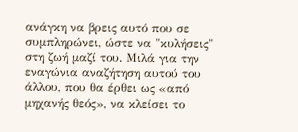ανάγκη να βρεις αυτό που σε συμπληρώνει, ώστε να "κυλήσεις" στη ζωή μαζί του. Μιλά για την εναγώνια αναζήτηση αυτού του άλλου, που θα έρθει ως «από μηχανής θεός», να κλείσει το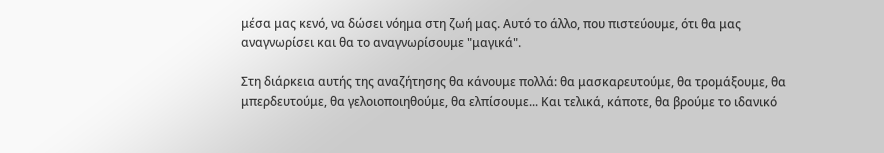μέσα μας κενό, να δώσει νόημα στη ζωή μας. Αυτό το άλλο, που πιστεύουμε, ότι θα μας αναγνωρίσει και θα το αναγνωρίσουμε "μαγικά".

Στη διάρκεια αυτής της αναζήτησης θα κάνουμε πολλά: θα μασκαρευτούμε, θα τρομάξουμε, θα μπερδευτούμε, θα γελοιοποιηθούμε, θα ελπίσουμε... Και τελικά, κάποτε, θα βρούμε το ιδανικό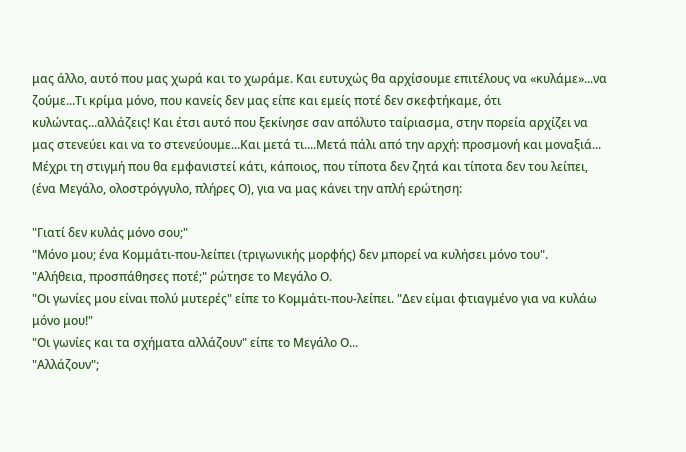μας άλλο, αυτό που μας χωρά και το χωράμε. Και ευτυχώς θα αρχίσουμε επιτέλους να «κυλάμε»...να ζούμε...Τι κρίμα μόνο, που κανείς δεν μας είπε και εμείς ποτέ δεν σκεφτήκαμε, ότι κυλώντας...αλλάζεις! Και έτσι αυτό που ξεκίνησε σαν απόλυτο ταίριασμα, στην πορεία αρχίζει να μας στενεύει και να το στενεύουμε...Και μετά τι....Μετά πάλι από την αρχή: προσμονή και μοναξιά... Μέχρι τη στιγμή που θα εμφανιστεί κάτι, κάποιος, που τίποτα δεν ζητά και τίποτα δεν του λείπει, (ένα Μεγάλο, ολοστρόγγυλο, πλήρες Ο), για να μας κάνει την απλή ερώτηση:

"Γιατί δεν κυλάς μόνο σου;"
"Μόνο μου; ένα Κομμάτι-που-λείπει (τριγωνικής μορφής) δεν μπορεί να κυλήσει μόνο του".
"Αλήθεια, προσπάθησες ποτέ;" ρώτησε το Μεγάλο Ο.
"Οι γωνίες μου είναι πολύ μυτερές" είπε το Κομμάτι-που-λείπει. "Δεν είμαι φτιαγμένο για να κυλάω μόνο μου!"
"Οι γωνίες και τα σχήματα αλλάζουν" είπε το Μεγάλο Ο...
"Αλλάζουν";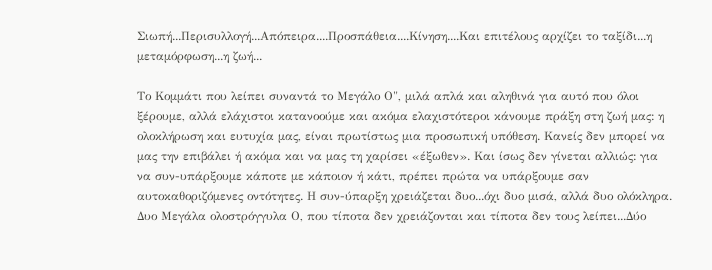Σιωπή...Περισυλλογή...Απόπειρα....Προσπάθεια....Κίνηση....Και επιτέλους αρχίζει το ταξίδι...η μεταμόρφωση...η ζωή...

Το Κομμάτι που λείπει συναντά το Mεγάλο Ο", μιλά απλά και αληθινά για αυτό που όλοι ξέρουμε, αλλά ελάχιστοι κατανοούμε και ακόμα ελαχιστότεροι κάνουμε πράξη στη ζωή μας: η ολοκλήρωση και ευτυχία μας, είναι πρωτίστως μια προσωπική υπόθεση. Κανείς δεν μπορεί να μας την επιβάλει ή ακόμα και να μας τη χαρίσει «έξωθεν». Και ίσως δεν γίνεται αλλιώς: για να συν-υπάρξουμε κάποτε με κάποιον ή κάτι, πρέπει πρώτα να υπάρξουμε σαν αυτοκαθοριζόμενες οντότητες. Η συν-ύπαρξη χρειάζεται δυο...όχι δυο μισά, αλλά δυο ολόκληρα. Δυο Μεγάλα ολοστρόγγυλα Ο, που τίποτα δεν χρειάζονται και τίποτα δεν τους λείπει...Δύο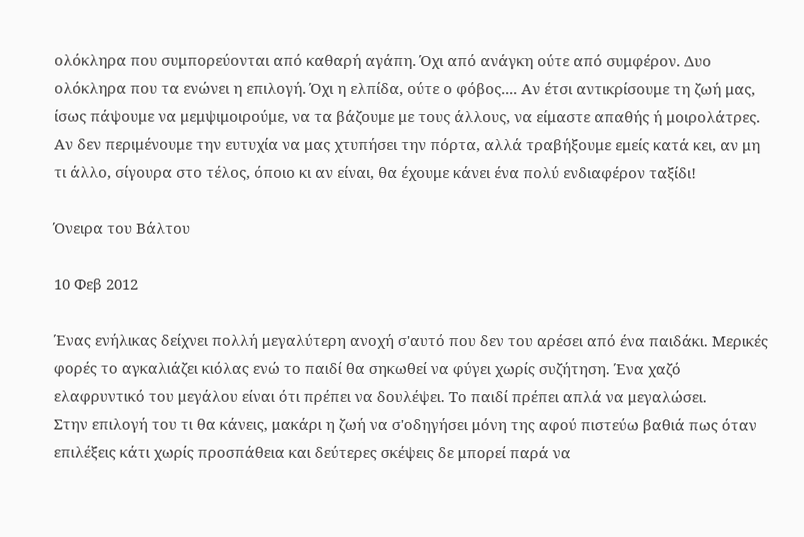ολόκληρα που συμπορεύονται από καθαρή αγάπη. Όχι από ανάγκη ούτε από συμφέρον. Δυο ολόκληρα που τα ενώνει η επιλογή. Όχι η ελπίδα, ούτε ο φόβος.... Αν έτσι αντικρίσουμε τη ζωή μας, ίσως πάψουμε να μεμψιμοιρούμε, να τα βάζουμε με τους άλλους, να είμαστε απαθής ή μοιρολάτρες. Αν δεν περιμένουμε την ευτυχία να μας χτυπήσει την πόρτα, αλλά τραβήξουμε εμείς κατά κει, αν μη τι άλλο, σίγουρα στο τέλος, όποιο κι αν είναι, θα έχουμε κάνει ένα πολύ ενδιαφέρον ταξίδι!

Όνειρα του Βάλτου

10 Φεβ 2012

Ένας ενήλικας δείχνει πολλή μεγαλύτερη ανοχή σ'αυτό που δεν του αρέσει από ένα παιδάκι. Μερικές φορές το αγκαλιάζει κιόλας ενώ το παιδί θα σηκωθεί να φύγει χωρίς συζήτηση. Ένα χαζό ελαφρυντικό του μεγάλου είναι ότι πρέπει να δουλέψει. Το παιδί πρέπει απλά να μεγαλώσει.
Στην επιλογή του τι θα κάνεις, μακάρι η ζωή να σ'οδηγήσει μόνη της αφού πιστεύω βαθιά πως όταν επιλέξεις κάτι χωρίς προσπάθεια και δεύτερες σκέψεις δε μπορεί παρά να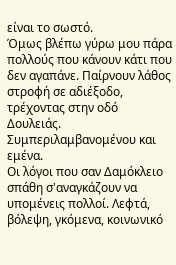είναι το σωστό.
Όμως βλέπω γύρω μου πάρα πολλούς που κάνουν κάτι που δεν αγαπάνε. Παίρνουν λάθος στροφή σε αδιέξοδο, τρέχοντας στην οδό Δουλειάς.
Συμπεριλαμβανομένου και εμένα.
Οι λόγοι που σαν Δαμόκλειο σπάθη σ'αναγκάζουν να υπομένεις πολλοί. Λεφτά, βόλεψη, γκόμενα, κοινωνικό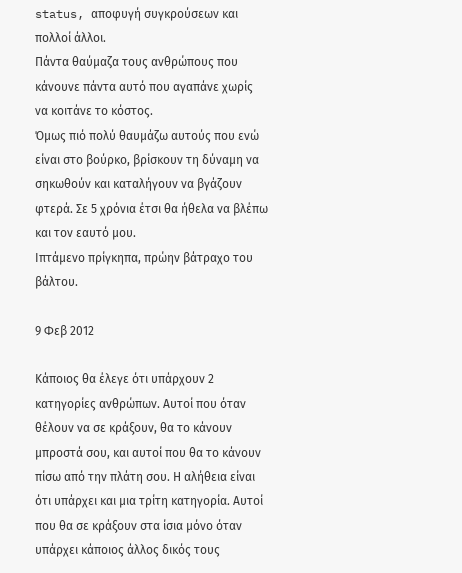status, αποφυγή συγκρούσεων και πολλοί άλλοι.
Πάντα θαύμαζα τους ανθρώπους που κάνουνε πάντα αυτό που αγαπάνε χωρίς να κοιτάνε το κόστος.
Όμως πιό πολύ θαυμάζω αυτούς που ενώ είναι στο βούρκο, βρίσκουν τη δύναμη να σηκωθούν και καταλήγουν να βγάζουν φτερά. Σε 5 χρόνια έτσι θα ήθελα να βλέπω και τον εαυτό μου.
Ιπτάμενο πρίγκηπα, πρώην βάτραχο του βάλτου.

9 Φεβ 2012

Κάποιος θα έλεγε ότι υπάρχουν 2 κατηγορίες ανθρώπων. Αυτοί που όταν θέλουν να σε κράξουν, θα το κάνουν μπροστά σου, και αυτοί που θα το κάνουν πίσω από την πλάτη σου. Η αλήθεια είναι ότι υπάρχει και μια τρίτη κατηγορία. Αυτοί που θα σε κράξουν στα ίσια μόνο όταν υπάρχει κάποιος άλλος δικός τους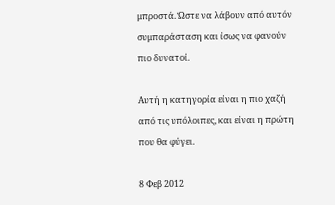μπροστά. Ώστε να λάβουν από αυτόν συμπαράσταση και ίσως να φανούν πιο δυνατοί.

Αυτή η κατηγορία είναι η πιο χαζή από τις υπόλοιπες, και είναι η πρώτη που θα φύγει.

8 Φεβ 2012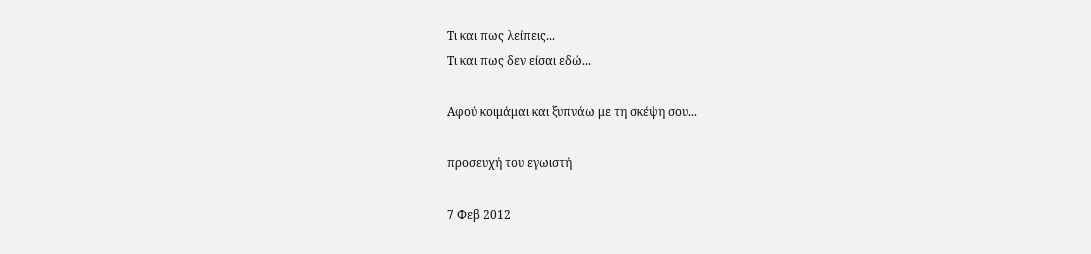Τι και πως λείπεις...
Τι και πως δεν είσαι εδώ...

Αφού κοιμάμαι και ξυπνάω με τη σκέψη σου...

προσευχή του εγωιστή

7 Φεβ 2012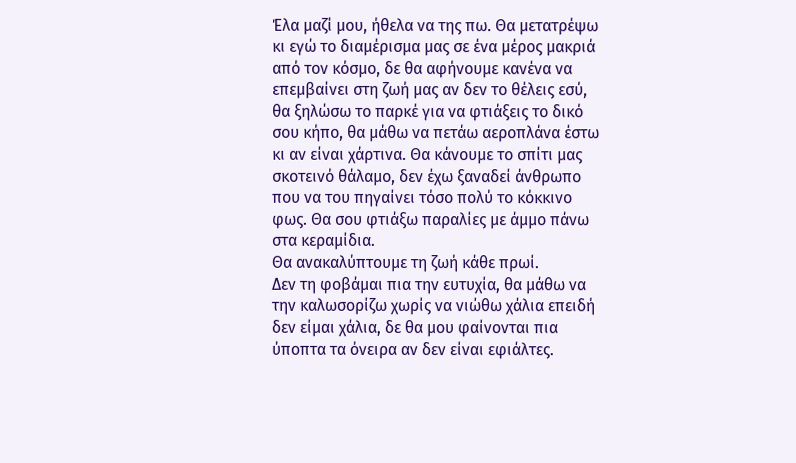Έλα μαζί μου, ήθελα να της πω. Θα μετατρέψω κι εγώ το διαμέρισμα μας σε ένα μέρος μακριά από τον κόσμο, δε θα αφήνουμε κανένα να επεμβαίνει στη ζωή μας αν δεν το θέλεις εσύ, θα ξηλώσω το παρκέ για να φτιάξεις το δικό σου κήπο, θα μάθω να πετάω αεροπλάνα έστω κι αν είναι χάρτινα. Θα κάνουμε το σπίτι μας σκοτεινό θάλαμο, δεν έχω ξαναδεί άνθρωπο που να του πηγαίνει τόσο πολύ το κόκκινο φως. Θα σου φτιάξω παραλίες με άμμο πάνω στα κεραμίδια.
Θα ανακαλύπτουμε τη ζωή κάθε πρωί.
Δεν τη φοβάμαι πια την ευτυχία, θα μάθω να την καλωσορίζω χωρίς να νιώθω χάλια επειδή δεν είμαι χάλια, δε θα μου φαίνονται πια ύποπτα τα όνειρα αν δεν είναι εφιάλτες.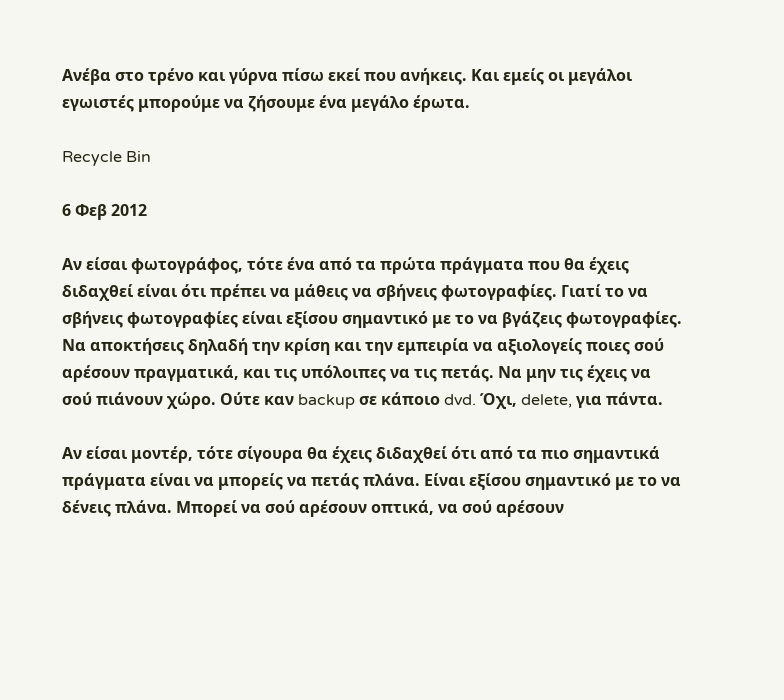Ανέβα στο τρένο και γύρνα πίσω εκεί που ανήκεις. Και εμείς οι μεγάλοι εγωιστές μπορούμε να ζήσουμε ένα μεγάλο έρωτα.

Recycle Bin

6 Φεβ 2012

Αν είσαι φωτογράφος, τότε ένα από τα πρώτα πράγματα που θα έχεις διδαχθεί είναι ότι πρέπει να μάθεις να σβήνεις φωτογραφίες. Γιατί το να σβήνεις φωτογραφίες είναι εξίσου σημαντικό με το να βγάζεις φωτογραφίες. Να αποκτήσεις δηλαδή την κρίση και την εμπειρία να αξιολογείς ποιες σού αρέσουν πραγματικά, και τις υπόλοιπες να τις πετάς. Να μην τις έχεις να σού πιάνουν χώρο. Ούτε καν backup σε κάποιο dvd. Όχι, delete, για πάντα.

Αν είσαι μοντέρ, τότε σίγουρα θα έχεις διδαχθεί ότι από τα πιο σημαντικά πράγματα είναι να μπορείς να πετάς πλάνα. Είναι εξίσου σημαντικό με το να δένεις πλάνα. Μπορεί να σού αρέσουν οπτικά, να σού αρέσουν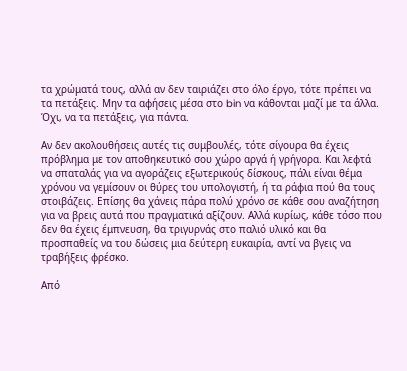τα χρώματά τους, αλλά αν δεν ταιριάζει στο όλο έργο, τότε πρέπει να τα πετάξεις. Μην τα αφήσεις μέσα στο bin να κάθονται μαζί με τα άλλα. Όχι, να τα πετάξεις, για πάντα.

Αν δεν ακολουθήσεις αυτές τις συμβουλές, τότε σίγουρα θα έχεις πρόβλημα με τον αποθηκευτικό σου χώρο αργά ή γρήγορα. Και λεφτά να σπαταλάς για να αγοράζεις εξωτερικούς δίσκους, πάλι είναι θέμα χρόνου να γεμίσουν οι θύρες του υπολογιστή, ή τα ράφια πού θα τους στοιβάζεις. Επίσης θα χάνεις πάρα πολύ χρόνο σε κάθε σου αναζήτηση για να βρεις αυτά που πραγματικά αξίζουν. Αλλά κυρίως, κάθε τόσο που δεν θα έχεις έμπνευση, θα τριγυρνάς στο παλιό υλικό και θα προσπαθείς να του δώσεις μια δεύτερη ευκαιρία, αντί να βγεις να τραβήξεις φρέσκο.

Από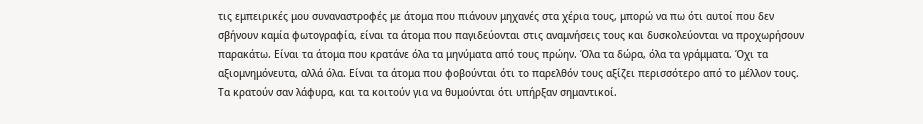τις εμπειρικές μου συναναστροφές με άτομα που πιάνουν μηχανές στα χέρια τους, μπορώ να πω ότι αυτοί που δεν σβήνουν καμία φωτογραφία, είναι τα άτομα που παγιδεύονται στις αναμνήσεις τους και δυσκολεύονται να προχωρήσουν παρακάτω. Είναι τα άτομα που κρατάνε όλα τα μηνύματα από τους πρώην. Όλα τα δώρα, όλα τα γράμματα. Όχι τα αξιομνημόνευτα, αλλά όλα. Είναι τα άτομα που φοβούνται ότι το παρελθόν τους αξίζει περισσότερο από το μέλλον τους. Τα κρατούν σαν λάφυρα, και τα κοιτούν για να θυμούνται ότι υπήρξαν σημαντικοί.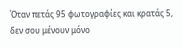Όταν πετάς 95 φωτογραφίες και κρατάς 5, δεν σου μένουν μόνο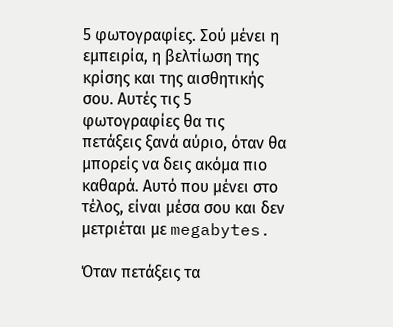5 φωτογραφίες. Σού μένει η εμπειρία, η βελτίωση της κρίσης και της αισθητικής σου. Αυτές τις 5 φωτογραφίες θα τις πετάξεις ξανά αύριο, όταν θα μπορείς να δεις ακόμα πιο καθαρά. Αυτό που μένει στο τέλος, είναι μέσα σου και δεν μετριέται με megabytes.

Όταν πετάξεις τα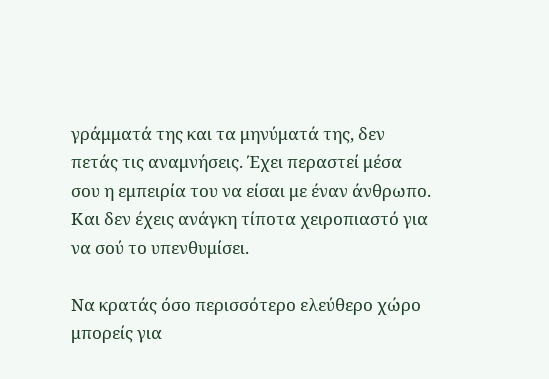γράμματά της και τα μηνύματά της, δεν πετάς τις αναμνήσεις. Έχει περαστεί μέσα σου η εμπειρία του να είσαι με έναν άνθρωπο. Και δεν έχεις ανάγκη τίποτα χειροπιαστό για να σού το υπενθυμίσει.

Να κρατάς όσο περισσότερο ελεύθερο χώρο μπορείς για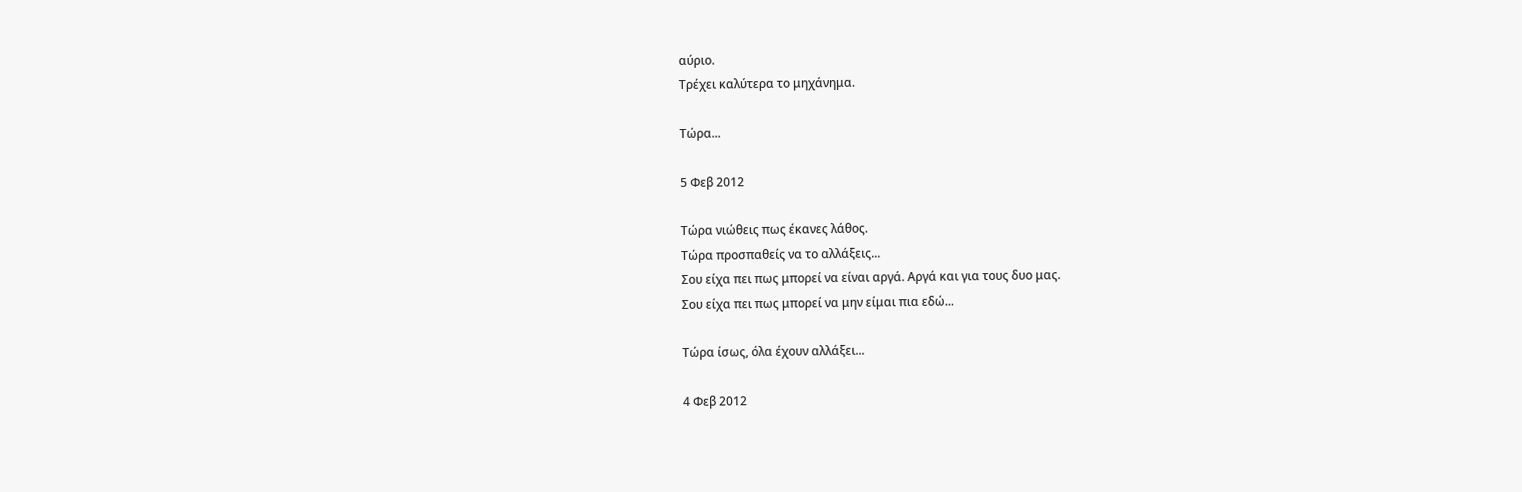αύριο.
Τρέχει καλύτερα το μηχάνημα.

Τώρα...

5 Φεβ 2012

Τώρα νιώθεις πως έκανες λάθος.
Τώρα προσπαθείς να το αλλάξεις...
Σου είχα πει πως μπορεί να είναι αργά. Αργά και για τους δυο μας.
Σου είχα πει πως μπορεί να μην είμαι πια εδώ...

Τώρα ίσως, όλα έχουν αλλάξει...

4 Φεβ 2012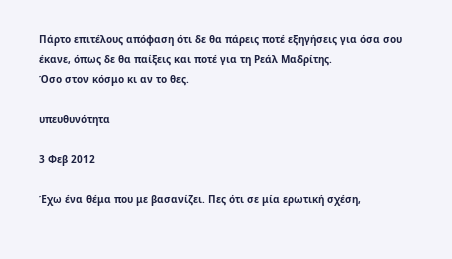Πάρτο επιτέλους απόφαση ότι δε θα πάρεις ποτέ εξηγήσεις για όσα σου έκανε, όπως δε θα παίξεις και ποτέ για τη Ρεάλ Μαδρίτης.
Όσο στον κόσμο κι αν το θες.

υπευθυνότητα

3 Φεβ 2012

Έχω ένα θέμα που με βασανίζει. Πες ότι σε μία ερωτική σχέση,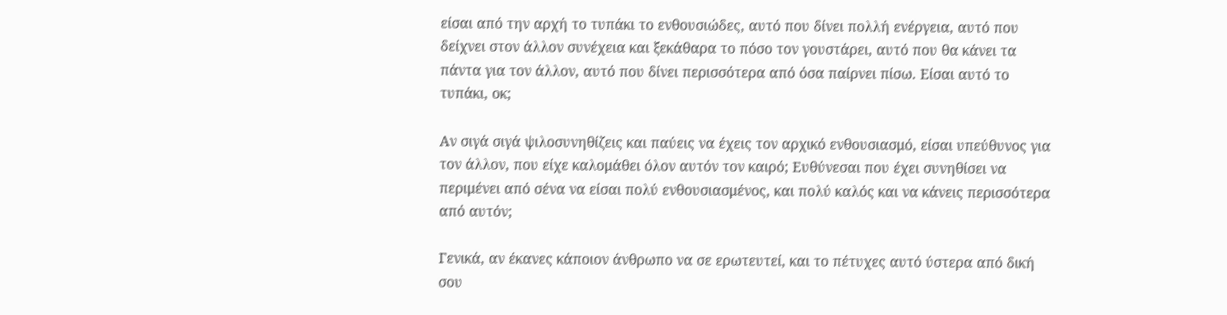είσαι από την αρχή το τυπάκι το ενθουσιώδες, αυτό που δίνει πολλή ενέργεια, αυτό που δείχνει στον άλλον συνέχεια και ξεκάθαρα το πόσο τον γουστάρει, αυτό που θα κάνει τα πάντα για τον άλλον, αυτό που δίνει περισσότερα από όσα παίρνει πίσω. Είσαι αυτό το τυπάκι, οκ;

Αν σιγά σιγά ψιλοσυνηθίζεις και παύεις να έχεις τον αρχικό ενθουσιασμό, είσαι υπεύθυνος για τον άλλον, που είχε καλομάθει όλον αυτόν τον καιρό; Ευθύνεσαι που έχει συνηθίσει να περιμένει από σένα να είσαι πολύ ενθουσιασμένος, και πολύ καλός και να κάνεις περισσότερα από αυτόν;

Γενικά, αν έκανες κάποιον άνθρωπο να σε ερωτευτεί, και το πέτυχες αυτό ύστερα από δική σου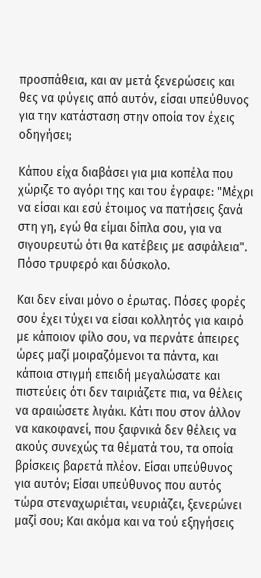προσπάθεια, και αν μετά ξενερώσεις και θες να φύγεις από αυτόν, είσαι υπεύθυνος για την κατάσταση στην οποία τον έχεις οδηγήσει;

Κάπου είχα διαβάσει για μια κοπέλα που χώριζε το αγόρι της και του έγραφε: "Μέχρι να είσαι και εσύ έτοιμος να πατήσεις ξανά στη γη, εγώ θα είμαι δίπλα σου, για να σιγουρευτώ ότι θα κατέβεις με ασφάλεια". Πόσο τρυφερό και δύσκολο.

Και δεν είναι μόνο ο έρωτας. Πόσες φορές σου έχει τύχει να είσαι κολλητός για καιρό με κάποιον φίλο σου, να περνάτε άπειρες ώρες μαζί μοιραζόμενοι τα πάντα, και κάποια στιγμή επειδή μεγαλώσατε και πιστεύεις ότι δεν ταιριάζετε πια, να θέλεις να αραιώσετε λιγάκι. Κάτι που στον άλλον να κακοφανεί, που ξαφνικά δεν θέλεις να ακούς συνεχώς τα θέματά του, τα οποία βρίσκεις βαρετά πλέον. Είσαι υπεύθυνος για αυτόν; Είσαι υπεύθυνος που αυτός τώρα στεναχωριέται, νευριάζει, ξενερώνει μαζί σου; Και ακόμα και να τού εξηγήσεις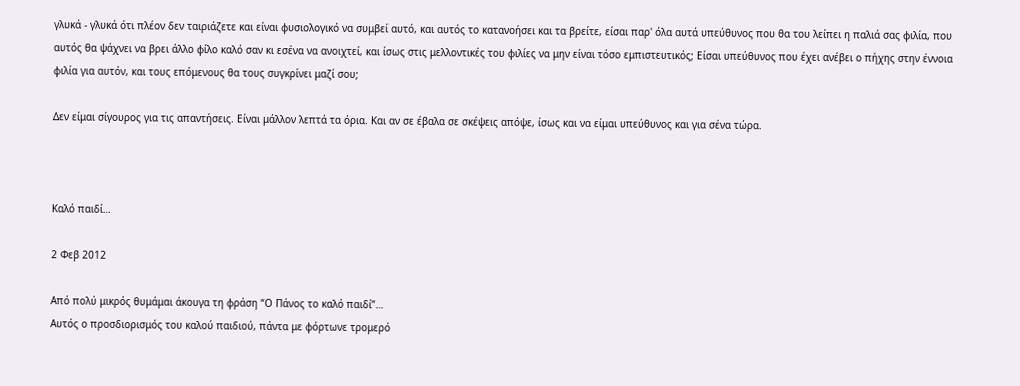γλυκά - γλυκά ότι πλέον δεν ταιριάζετε και είναι φυσιολογικό να συμβεί αυτό, και αυτός το κατανοήσει και τα βρείτε, είσαι παρ' όλα αυτά υπεύθυνος που θα του λείπει η παλιά σας φιλία, που αυτός θα ψάχνει να βρει άλλο φίλο καλό σαν κι εσένα να ανοιχτεί, και ίσως στις μελλοντικές του φιλίες να μην είναι τόσο εμπιστευτικός; Είσαι υπεύθυνος που έχει ανέβει ο πήχης στην έννοια φιλία για αυτόν, και τους επόμενους θα τους συγκρίνει μαζί σου;

Δεν είμαι σίγουρος για τις απαντήσεις. Είναι μάλλον λεπτά τα όρια. Και αν σε έβαλα σε σκέψεις απόψε, ίσως και να είμαι υπεύθυνος και για σένα τώρα.



Καλό παιδί…

2 Φεβ 2012

Από πολύ μικρός θυμάμαι άκουγα τη φράση “Ο Πάνος το καλό παιδί”…
Αυτός ο προσδιορισμός του καλού παιδιού, πάντα με φόρτωνε τρομερό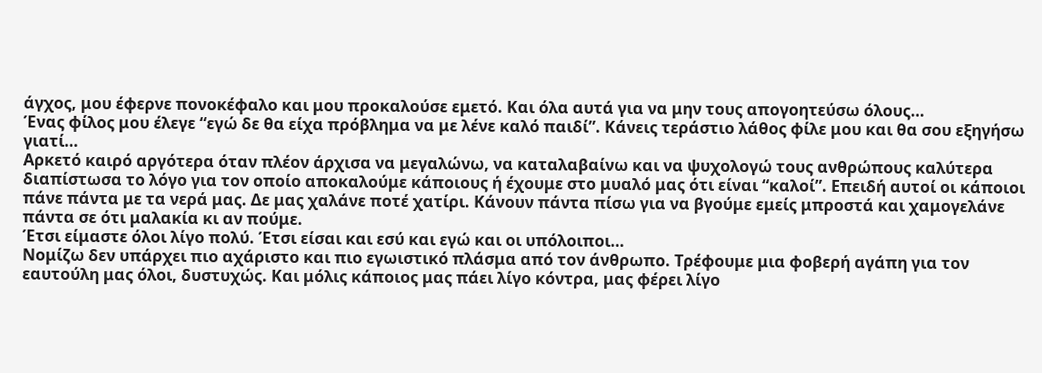άγχος, μου έφερνε πονοκέφαλο και μου προκαλούσε εμετό. Και όλα αυτά για να μην τους απογοητεύσω όλους…
Ένας φίλος μου έλεγε “εγώ δε θα είχα πρόβλημα να με λένε καλό παιδί”. Κάνεις τεράστιο λάθος φίλε μου και θα σου εξηγήσω γιατί…
Αρκετό καιρό αργότερα όταν πλέον άρχισα να μεγαλώνω, να καταλαβαίνω και να ψυχολογώ τους ανθρώπους καλύτερα διαπίστωσα το λόγο για τον οποίο αποκαλούμε κάποιους ή έχουμε στο μυαλό μας ότι είναι “καλοί”. Επειδή αυτοί οι κάποιοι πάνε πάντα με τα νερά μας. Δε μας χαλάνε ποτέ χατίρι. Κάνουν πάντα πίσω για να βγούμε εμείς μπροστά και χαμογελάνε πάντα σε ότι μαλακία κι αν πούμε.
Έτσι είμαστε όλοι λίγο πολύ. Έτσι είσαι και εσύ και εγώ και οι υπόλοιποι…
Νομίζω δεν υπάρχει πιο αχάριστο και πιο εγωιστικό πλάσμα από τον άνθρωπο. Τρέφουμε μια φοβερή αγάπη για τον εαυτούλη μας όλοι, δυστυχώς. Και μόλις κάποιος μας πάει λίγο κόντρα, μας φέρει λίγο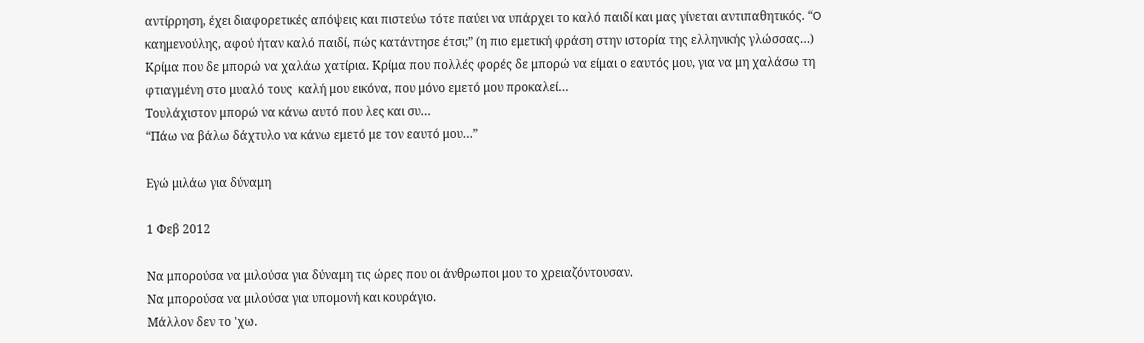αντίρρηση, έχει διαφορετικές απόψεις και πιστεύω τότε παύει να υπάρχει το καλό παιδί και μας γίνεται αντιπαθητικός. “O καημενούλης, αφού ήταν καλό παιδί, πώς κατάντησε έτσι;” (η πιο εμετική φράση στην ιστορία της ελληνικής γλώσσας…)
Κρίμα που δε μπορώ να χαλάω χατίρια. Κρίμα που πολλές φορές δε μπορώ να είμαι ο εαυτός μου, για να μη χαλάσω τη φτιαγμένη στο μυαλό τους  καλή μου εικόνα, που μόνο εμετό μου προκαλεί…
Τουλάχιστον μπορώ να κάνω αυτό που λες και συ…
“Πάω να βάλω δάχτυλο να κάνω εμετό με τον εαυτό μου…”

Εγώ μιλάω για δύναμη

1 Φεβ 2012

Να μπορούσα να μιλούσα για δύναμη τις ώρες που οι άνθρωποι μου το χρειαζόντουσαν.
Να μπορούσα να μιλούσα για υπομονή και κουράγιο.
Μάλλον δεν το 'χω.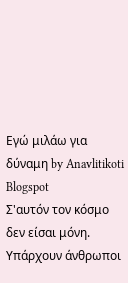Εγώ μιλάω για δύναμη by Anavlitikoti Blogspot
Σ'αυτόν τον κόσμο δεν είσαι μόνη.
Υπάρχουν άνθρωποι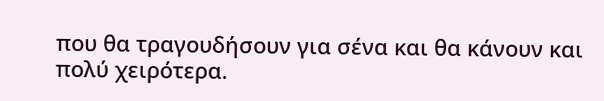που θα τραγουδήσουν για σένα και θα κάνουν και πολύ χειρότερα.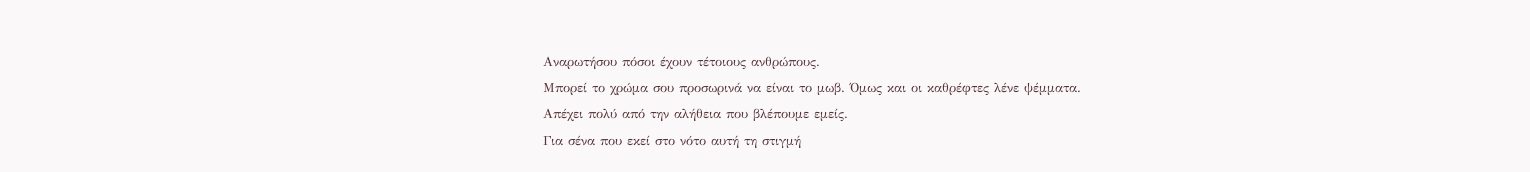Αναρωτήσου πόσοι έχουν τέτοιους ανθρώπους.
Μπορεί το χρώμα σου προσωρινά να είναι το μωβ. Όμως και οι καθρέφτες λένε ψέμματα.
Απέχει πολύ από την αλήθεια που βλέπουμε εμείς.
Για σένα που εκεί στο νότο αυτή τη στιγμή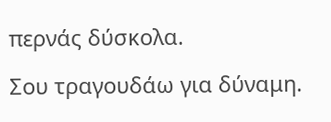περνάς δύσκολα.

Σου τραγουδάω για δύναμη.